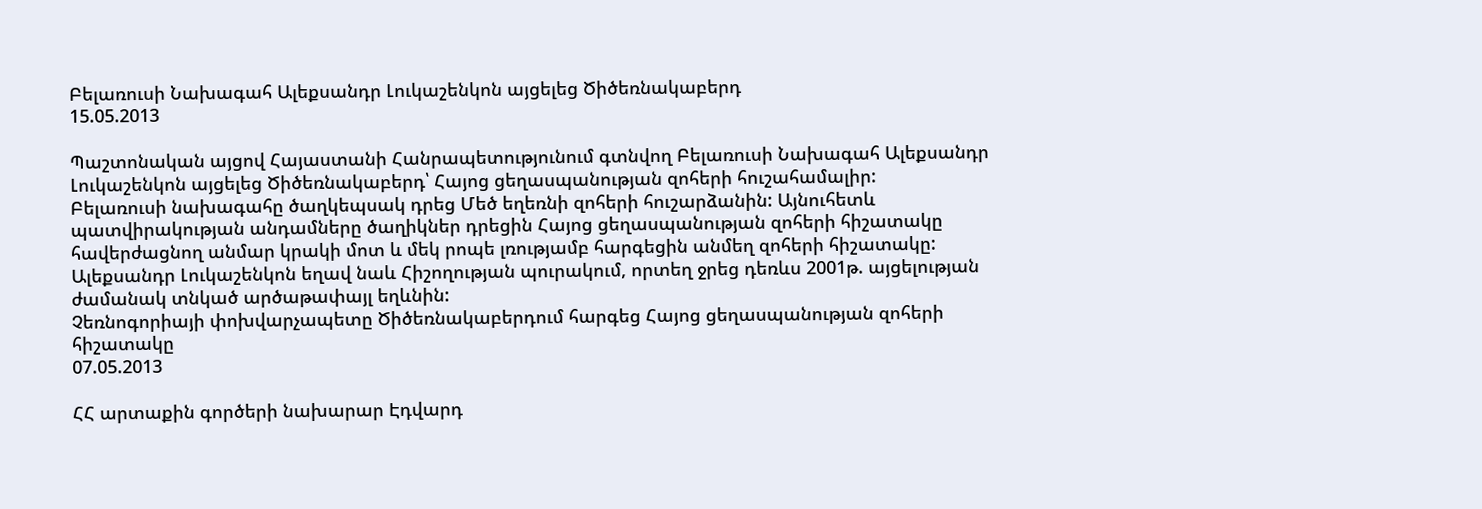Բելառուսի Նախագահ Ալեքսանդր Լուկաշենկոն այցելեց Ծիծեռնակաբերդ
15.05.2013

Պաշտոնական այցով Հայաստանի Հանրապետությունում գտնվող Բելառուսի Նախագահ Ալեքսանդր Լուկաշենկոն այցելեց Ծիծեռնակաբերդ՝ Հայոց ցեղասպանության զոհերի հուշահամալիր:
Բելառուսի նախագահը ծաղկեպսակ դրեց Մեծ եղեռնի զոհերի հուշարձանին: Այնուհետև պատվիրակության անդամները ծաղիկներ դրեցին Հայոց ցեղասպանության զոհերի հիշատակը հավերժացնող անմար կրակի մոտ և մեկ րոպե լռությամբ հարգեցին անմեղ զոհերի հիշատակը:
Ալեքսանդր Լուկաշենկոն եղավ նաև Հիշողության պուրակում, որտեղ ջրեց դեռևս 2001թ. այցելության ժամանակ տնկած արծաթափայլ եղևնին:
Չեռնոգորիայի փոխվարչապետը Ծիծեռնակաբերդում հարգեց Հայոց ցեղասպանության զոհերի հիշատակը
07.05.2013

ՀՀ արտաքին գործերի նախարար Էդվարդ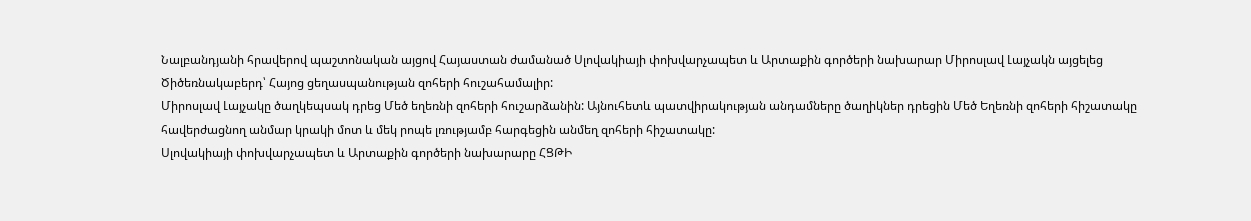Նալբանդյանի հրավերով պաշտոնական այցով Հայաստան ժամանած Սլովակիայի փոխվարչապետ և Արտաքին գործերի նախարար Միրոսլավ Լայչակն այցելեց Ծիծեռնակաբերդ՝ Հայոց ցեղասպանության զոհերի հուշահամալիր:
Միրոսլավ Լայչակը ծաղկեպսակ դրեց Մեծ եղեռնի զոհերի հուշարձանին: Այնուհետև պատվիրակության անդամները ծաղիկներ դրեցին Մեծ Եղեռնի զոհերի հիշատակը հավերժացնող անմար կրակի մոտ և մեկ րոպե լռությամբ հարգեցին անմեղ զոհերի հիշատակը:
Սլովակիայի փոխվարչապետ և Արտաքին գործերի նախարարը ՀՑԹԻ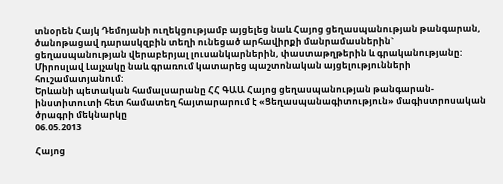տնօրեն Հայկ Դեմոյանի ուղեկցությամբ այցելեց նաև Հայոց ցեղասպանության թանգարան, ծանոթացավ դարասկզբին տեղի ունեցած արհավիրքի մանրամասներին` ցեղասպանության վերաբերյալ լուսանկարներին, փաստաթղթերին և գրականությանը:
Միրոսլավ Լայչակը նաև գրառում կատարեց պաշտոնական այցելությունների հուշամատյանում:
Երևանի պետական համալսարանը ՀՀ ԳԱԱ Հայոց ցեղասպանության թանգարան-ինստիտուտի հետ համատեղ հայտարարում է «Ցեղասպանագիտություն» մագիստրոսական ծրագրի մեկնարկը
06.05.2013

Հայոց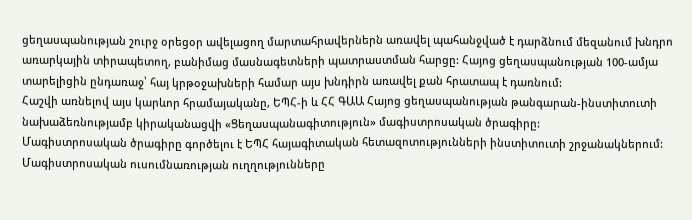ցեղասպանության շուրջ օրեցօր ավելացող մարտահրավերներն առավել պահանջված է դարձնում մեզանում խնդրո առարկային տիրապետող, բանիմաց մասնագետների պատրաստման հարցը: Հայոց ցեղասպանության 100-ամյա տարելիցին ընդառաջ՝ հայ կրթօջախների համար այս խնդիրն առավել քան հրատապ է դառնում:
Հաշվի առնելով այս կարևոր հրամայականը, ԵՊՀ-ի և ՀՀ ԳԱԱ Հայոց ցեղասպանության թանգարան-ինստիտուտի նախաձեռնությամբ կիրականացվի «Ցեղասպանագիտություն» մագիստրոսական ծրագիրը:
Մագիստրոսական ծրագիրը գործելու է ԵՊՀ հայագիտական հետազոտությունների ինստիտուտի շրջանակներում: Մագիստրոսական ուսումնառության ուղղությունները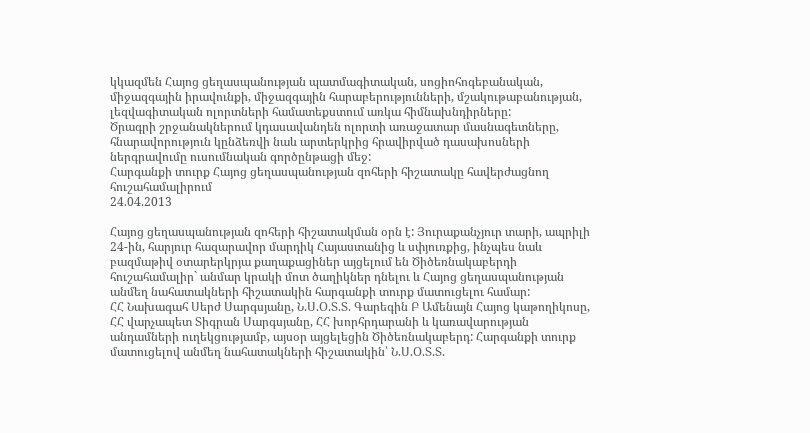կկազմեն Հայոց ցեղասպանության պատմագիտական, սոցիոհոգեբանական, միջազգային իրավունքի, միջազգային հարաբերությունների, մշակութաբանության, լեզվագիտական ոլորտների համատեքստում առկա հիմնախնդիրները:
Ծրագրի շրջանակներում կդասավանդեն ոլորտի առաջատար մասնագետները, հնարավորություն կընձեռվի նաև արտերկրից հրավիրված դասախոսների ներգրավումը ուսումնական գործընթացի մեջ:
Հարգանքի տուրք Հայոց ցեղասպանության զոհերի հիշատակը հավերժացնող հուշահամալիրում
24.04.2013

Հայոց ցեղասպանության զոհերի հիշատակման օրն է: Յուրաքանչյուր տարի, ապրիլի 24-ին, հարյուր հազարավոր մարդիկ Հայաստանից և սփյուռքից, ինչպես նաև բազմաթիվ օտարերկրյա քաղաքացիներ այցելում են Ծիծեռնակաբերդի հուշահամալիր` անմար կրակի մոտ ծաղիկներ դնելու և Հայոց ցեղասպանության անմեղ նահատակների հիշատակին հարգանքի տուրք մատուցելու համար:
ՀՀ Նախագահ Սերժ Սարգսյանը, Ն.Ս.Օ.Տ.Տ. Գարեգին Բ Ամենայն Հայոց կաթողիկոսը, ՀՀ վարչապետ Տիգրան Սարգսյանը, ՀՀ խորհրդարանի և կառավարության անդամների ուղեկցությամբ, այսօր այցելեցին Ծիծեռնակաբերդ: Հարգանքի տուրք մատուցելով անմեղ նահատակների հիշատակին՝ Ն.Ս.Օ.Տ.Տ.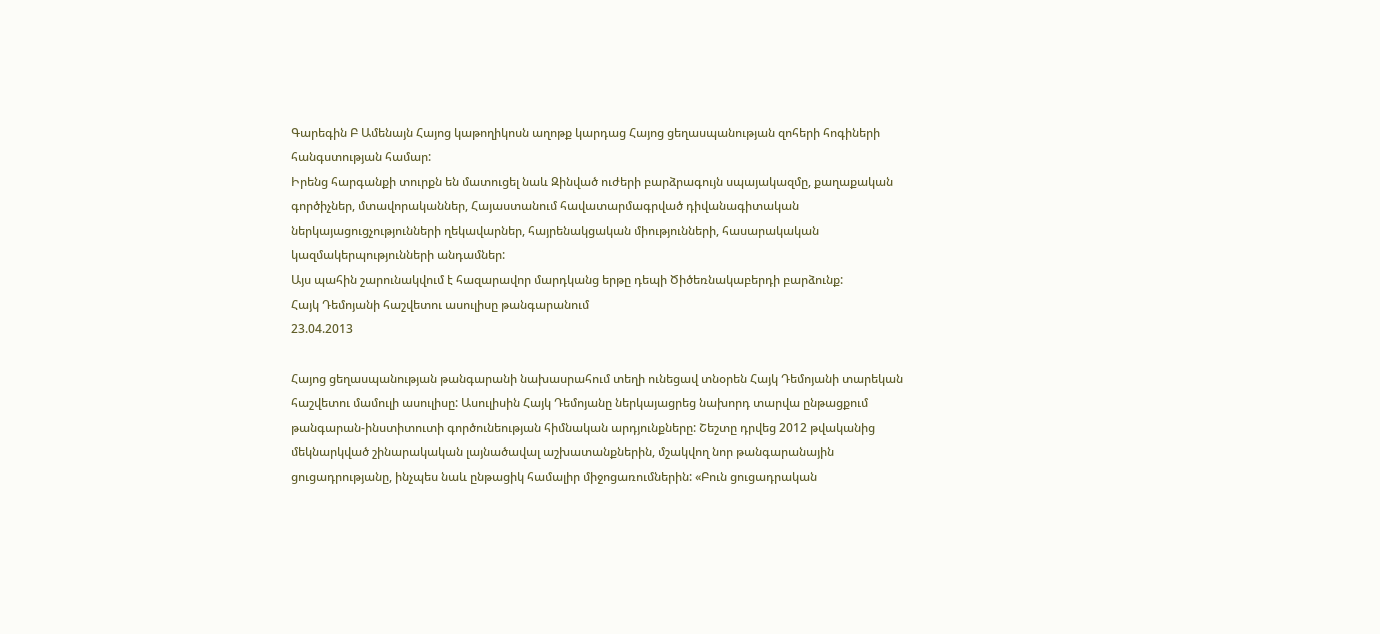Գարեգին Բ Ամենայն Հայոց կաթողիկոսն աղոթք կարդաց Հայոց ցեղասպանության զոհերի հոգիների հանգստության համար:
Իրենց հարգանքի տուրքն են մատուցել նաև Զինված ուժերի բարձրագույն սպայակազմը, քաղաքական գործիչներ, մտավորականներ, Հայաստանում հավատարմագրված դիվանագիտական ներկայացուցչությունների ղեկավարներ, հայրենակցական միությունների, հասարակական կազմակերպությունների անդամներ:
Այս պահին շարունակվում է հազարավոր մարդկանց երթը դեպի Ծիծեռնակաբերդի բարձունք:
Հայկ Դեմոյանի հաշվետու ասուլիսը թանգարանում
23.04.2013

Հայոց ցեղասպանության թանգարանի նախասրահում տեղի ունեցավ տնօրեն Հայկ Դեմոյանի տարեկան հաշվետու մամուլի ասուլիսը: Ասուլիսին Հայկ Դեմոյանը ներկայացրեց նախորդ տարվա ընթացքում թանգարան-ինստիտուտի գործունեության հիմնական արդյունքները: Շեշտը դրվեց 2012 թվականից մեկնարկված շինարակական լայնածավալ աշխատանքներին, մշակվող նոր թանգարանային ցուցադրությանը, ինչպես նաև ընթացիկ համալիր միջոցառումներին: «Բուն ցուցադրական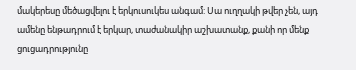մակերեսը մեծացվելու է երկուսուկես անգամ: Սա ուղղակի թվեր չեն, այդ ամենը ենթադրում է երկար, տաժանակիր աշխատանք, քանի որ մենք ցուցադրությունը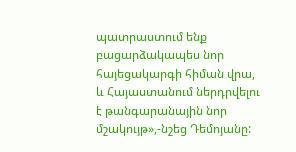պատրաստում ենք բացարձակապես նոր հայեցակարգի հիման վրա, և Հայաստանում ներդրվելու է թանգարանային նոր մշակույթ»,-նշեց Դեմոյանը: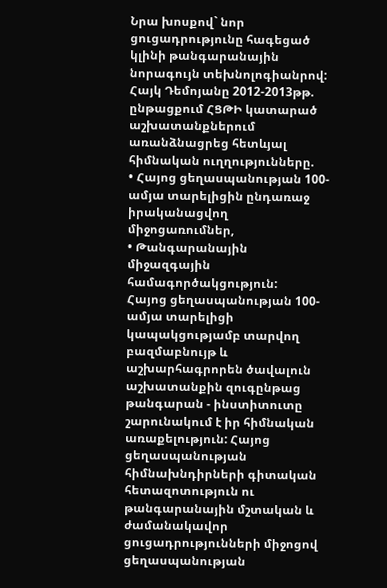Նրա խոսքով` նոր ցուցադրությունը հագեցած կլինի թանգարանային նորագույն տեխնոլոգիանրով:
Հայկ Դեմոյանը 2012-2013թթ. ընթացքում ՀՑԹԻ կատարած աշխատանքներում առանձնացրեց հետևյալ հիմնական ուղղությունները.
• Հայոց ցեղասպանության 100-ամյա տարելիցին ընդառաջ իրականացվող միջոցառումներ,
• Թանգարանային միջազգային համագործակցություն:
Հայոց ցեղասպանության 100-ամյա տարելիցի կապակցությամբ տարվող բազմաբնույթ և աշխարհագրորեն ծավալուն աշխատանքին զուգընթաց թանգարան - ինստիտուտը շարունակում է իր հիմնական առաքելություն: Հայոց ցեղասպանության հիմնախնդիրների գիտական հետազոտություն ու թանգարանային մշտական և ժամանակավոր ցուցադրությունների միջոցով ցեղասպանության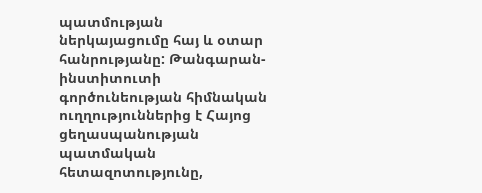պատմության ներկայացումը հայ և օտար հանրությանը: Թանգարան-ինստիտուտի գործունեության հիմնական ուղղություններից է Հայոց ցեղասպանության պատմական հետազոտությունը,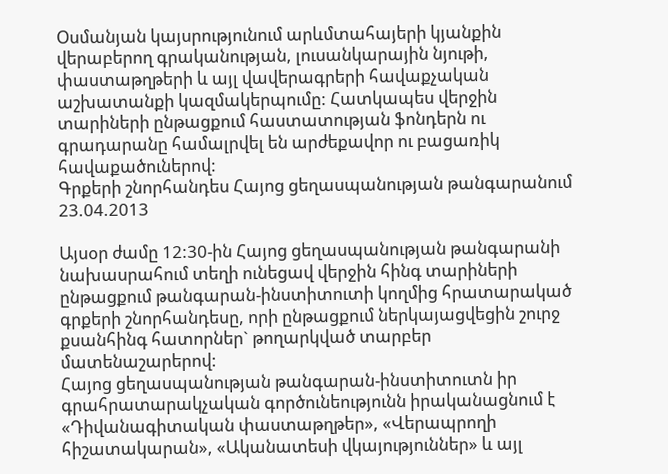Օսմանյան կայսրությունում արևմտահայերի կյանքին վերաբերող գրականության, լուսանկարային նյութի, փաստաթղթերի և այլ վավերագրերի հավաքչական աշխատանքի կազմակերպումը: Հատկապես վերջին տարիների ընթացքում հաստատության ֆոնդերն ու գրադարանը համալրվել են արժեքավոր ու բացառիկ հավաքածուներով:
Գրքերի շնորհանդես Հայոց ցեղասպանության թանգարանում
23.04.2013

Այսօր ժամը 12:30-ին Հայոց ցեղասպանության թանգարանի նախասրահում տեղի ունեցավ վերջին հինգ տարիների ընթացքում թանգարան-ինստիտուտի կողմից հրատարակած գրքերի շնորհանդեսը, որի ընթացքում ներկայացվեցին շուրջ քսանհինգ հատորներ` թողարկված տարբեր մատենաշարերով:
Հայոց ցեղասպանության թանգարան-ինստիտուտն իր գրահրատարակչական գործունեությունն իրականացնում է «Դիվանագիտական փաստաթղթեր», «Վերապրողի հիշատակարան», «Ականատեսի վկայություններ» և այլ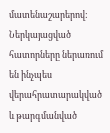մատենաշարերով:
Ներկայացված հատորները ներառում են ինչպես վերահրատարակված և թարգմանված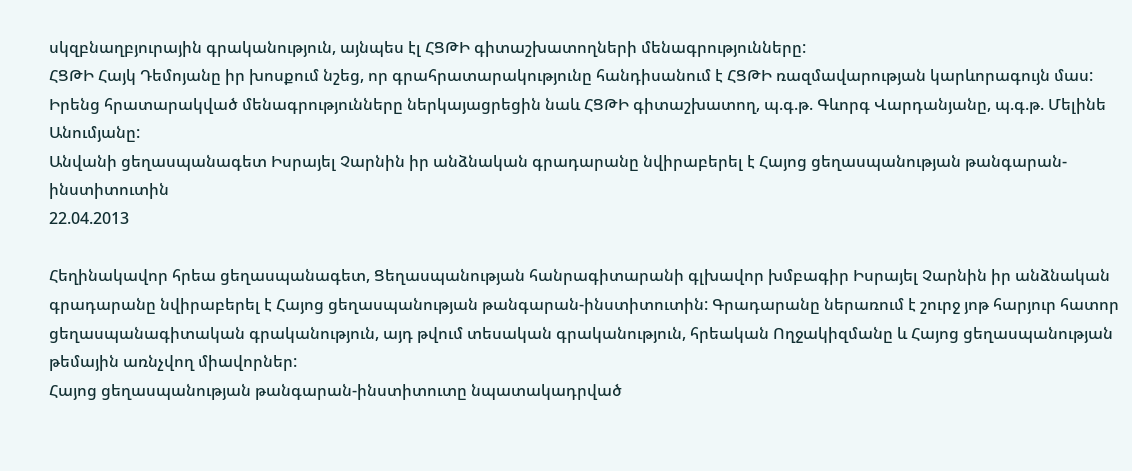սկզբնաղբյուրային գրականություն, այնպես էլ ՀՑԹԻ գիտաշխատողների մենագրությունները:
ՀՑԹԻ Հայկ Դեմոյանը իր խոսքում նշեց, որ գրահրատարակությունը հանդիսանում է ՀՑԹԻ ռազմավարության կարևորագույն մաս:
Իրենց հրատարակված մենագրությունները ներկայացրեցին նաև ՀՑԹԻ գիտաշխատող, պ.գ.թ. Գևորգ Վարդանյանը, պ.գ.թ. Մելինե Անումյանը:
Անվանի ցեղասպանագետ Իսրայել Չարնին իր անձնական գրադարանը նվիրաբերել է Հայոց ցեղասպանության թանգարան-ինստիտուտին
22.04.2013

Հեղինակավոր հրեա ցեղասպանագետ, Ցեղասպանության հանրագիտարանի գլխավոր խմբագիր Իսրայել Չարնին իր անձնական գրադարանը նվիրաբերել է Հայոց ցեղասպանության թանգարան-ինստիտուտին: Գրադարանը ներառում է շուրջ յոթ հարյուր հատոր ցեղասպանագիտական գրականություն, այդ թվում տեսական գրականություն, հրեական Ողջակիզմանը և Հայոց ցեղասպանության թեմային առնչվող միավորներ:
Հայոց ցեղասպանության թանգարան-ինստիտուտը նպատակադրված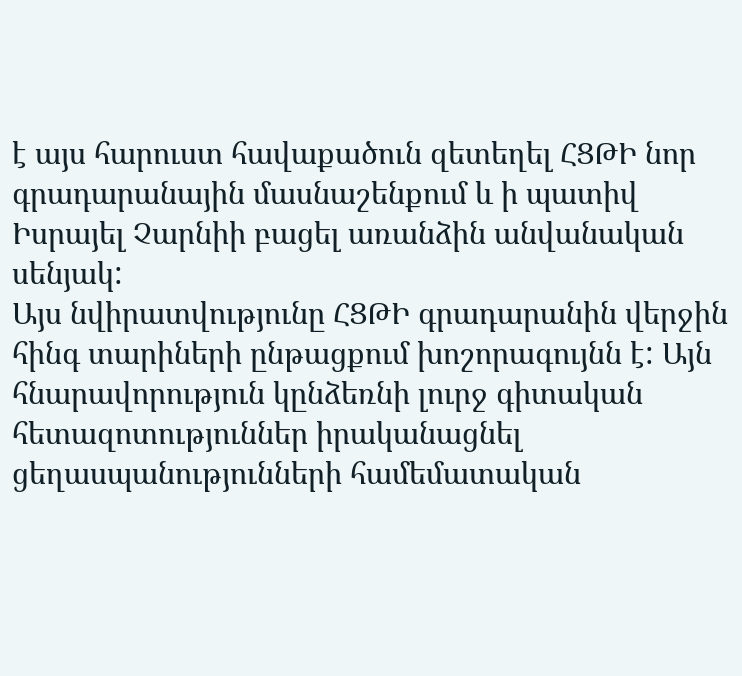է այս հարուստ հավաքածուն զետեղել ՀՑԹԻ նոր գրադարանային մասնաշենքում և ի պատիվ Իսրայել Չարնիի բացել առանձին անվանական սենյակ:
Այս նվիրատվությունը ՀՑԹԻ գրադարանին վերջին հինգ տարիների ընթացքում խոշորագույնն է: Այն հնարավորություն կընձեռնի լուրջ գիտական հետազոտություններ իրականացնել ցեղասպանությունների համեմատական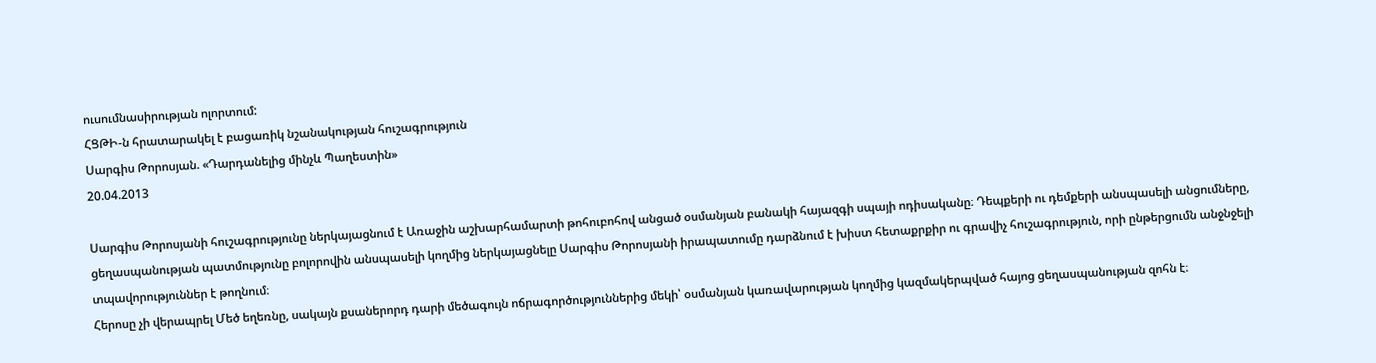ուսումնասիրության ոլորտում:
ՀՑԹԻ-ն հրատարակել է բացառիկ նշանակության հուշագրություն
Սարգիս Թորոսյան. «Դարդանելից մինչև Պաղեստին»
20.04.2013

Սարգիս Թորոսյանի հուշագրությունը ներկայացնում է Առաջին աշխարհամարտի թոհուբոհով անցած օսմանյան բանակի հայազգի սպայի ոդիսականը։ Դեպքերի ու դեմքերի անսպասելի անցումները, ցեղասպանության պատմությունը բոլորովին անսպասելի կողմից ներկայացնելը Սարգիս Թորոսյանի իրապատումը դարձնում է խիստ հետաքրքիր ու գրավիչ հուշագրություն, որի ընթերցումն անջնջելի տպավորություններ է թողնում։
Հերոսը չի վերապրել Մեծ եղեռնը, սակայն քսաներորդ դարի մեծագույն ոճրագործություններից մեկի՝ օսմանյան կառավարության կողմից կազմակերպված հայոց ցեղասպանության զոհն է։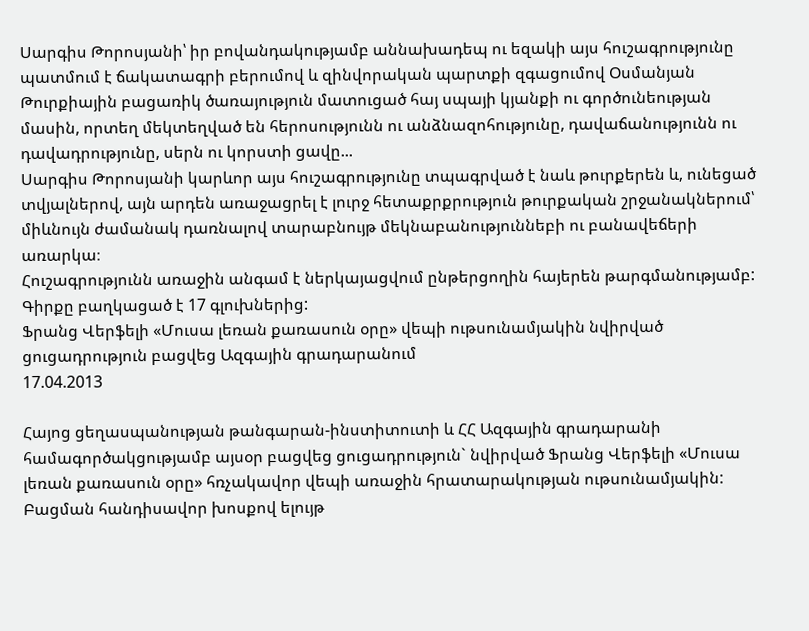Սարգիս Թորոսյանի՝ իր բովանդակությամբ աննախադեպ ու եզակի այս հուշագրությունը պատմում է ճակատագրի բերումով և զինվորական պարտքի զգացումով Օսմանյան Թուրքիային բացառիկ ծառայություն մատուցած հայ սպայի կյանքի ու գործունեության մասին, որտեղ մեկտեղված են հերոսությունն ու անձնազոհությունը, դավաճանությունն ու դավադրությունը, սերն ու կորստի ցավը...
Սարգիս Թորոսյանի կարևոր այս հուշագրությունը տպագրված է նաև թուրքերեն և, ունեցած տվյալներով, այն արդեն առաջացրել է լուրջ հետաքրքրություն թուրքական շրջանակներում՝ միևնույն ժամանակ դառնալով տարաբնույթ մեկնաբանություննեբի ու բանավեճերի առարկա։
Հուշագրությունն առաջին անգամ է ներկայացվում ընթերցողին հայերեն թարգմանությամբ: Գիրքը բաղկացած է 17 գլուխներից:
Ֆրանց Վերֆելի «Մուսա լեռան քառասուն օրը» վեպի ութսունամյակին նվիրված ցուցադրություն բացվեց Ազգային գրադարանում
17.04.2013

Հայոց ցեղասպանության թանգարան-ինստիտուտի և ՀՀ Ազգային գրադարանի համագործակցությամբ այսօր բացվեց ցուցադրություն` նվիրված Ֆրանց Վերֆելի «Մուսա լեռան քառասուն օրը» հռչակավոր վեպի առաջին հրատարակության ութսունամյակին:
Բացման հանդիսավոր խոսքով ելույթ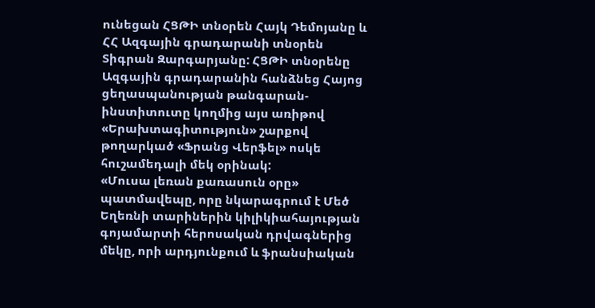ունեցան ՀՑԹԻ տնօրեն Հայկ Դեմոյանը և ՀՀ Ազգային գրադարանի տնօրեն Տիգրան Զարգարյանը: ՀՑԹԻ տնօրենը Ազգային գրադարանին հանձնեց Հայոց ցեղասպանության թանգարան-ինստիտուտը կողմից այս առիթով «Երախտագիտություն» շարքով թողարկած «Ֆրանց Վերֆել» ոսկե հուշամեդալի մեկ օրինակ:
«Մուսա լեռան քառասուն օրը» պատմավեպը, որը նկարագրում է Մեծ Եղեռնի տարիներին կիլիկիահայության գոյամարտի հերոսական դրվագներից մեկը, որի արդյունքում և ֆրանսիական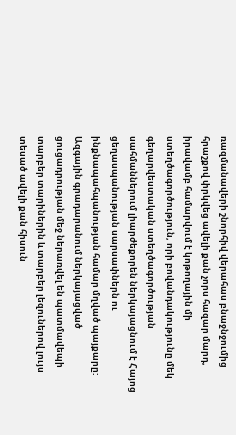ռազմանավերի շնորհիվ վերահաս բնաջնջումից հրաշքով փրկվեց ավելի քան չորս հազար մարդ, իրավամբ համարվում է կոթողային մի ստեղծագործություն, որի բովանդակությունը մեկ գեղարվեստական ստեղծագործության սահմաններում լիարժեքորեն ներկայացնում է Հայոց ցեղասպանության սարսափներն ու ինքնապահպանության համար մղված պայքարը:
Ազգային գրադարանում ներկայացված ցուցադրության մեջ ներառվել են պատմավեպի տարբեր տարիներին և տարբեր լեզուներով լույս տեսած ավելի քան հիսուն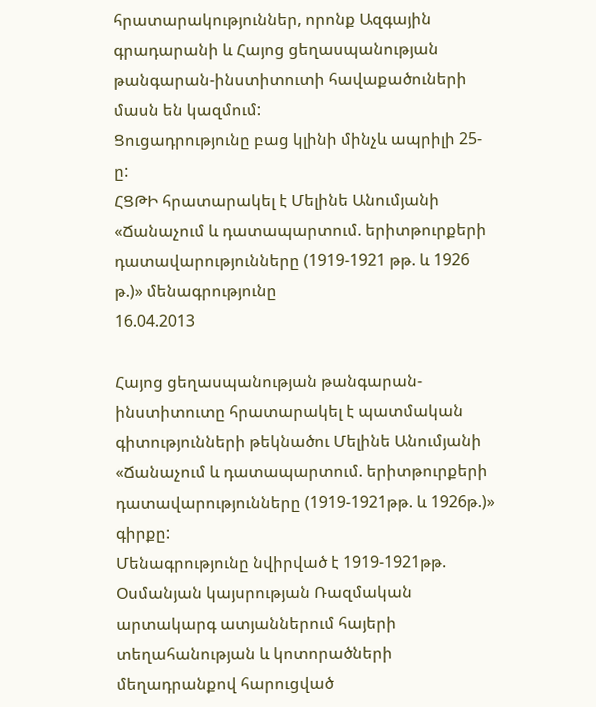հրատարակություններ, որոնք Ազգային գրադարանի և Հայոց ցեղասպանության թանգարան-ինստիտուտի հավաքածուների մասն են կազմում:
Ցուցադրությունը բաց կլինի մինչև ապրիլի 25-ը:
ՀՑԹԻ հրատարակել է Մելինե Անումյանի «Ճանաչում և դատապարտում. երիտթուրքերի դատավարությունները (1919-1921 թթ. և 1926 թ.)» մենագրությունը
16.04.2013

Հայոց ցեղասպանության թանգարան-ինստիտուտը հրատարակել է պատմական գիտությունների թեկնածու Մելինե Անումյանի «Ճանաչում և դատապարտում. երիտթուրքերի դատավարությունները (1919-1921թթ. և 1926թ.)» գիրքը:
Մենագրությունը նվիրված է 1919-1921թթ. Օսմանյան կայսրության Ռազմական արտակարգ ատյաններում հայերի տեղահանության և կոտորածների մեղադրանքով հարուցված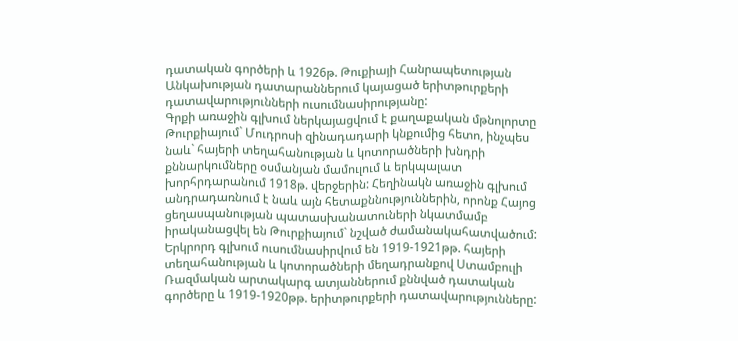դատական գործերի և 1926թ. Թուքիայի Հանրապետության Անկախության դատարաններում կայացած երիտթուրքերի դատավարությունների ուսումնասիրությանը:
Գրքի առաջին գլխում ներկայացվում է քաղաքական մթնոլորտը Թուրքիայում` Մուդրոսի զինադադարի կնքումից հետո, ինչպես նաև` հայերի տեղահանության և կոտորածների խնդրի քննարկումները օսմանյան մամուլում և երկպալատ խորհրդարանում 1918թ. վերջերին: Հեղինակն առաջին գլխում անդրադառնում է նաև այն հետաքննություններին, որոնք Հայոց ցեղասպանության պատասխանատուների նկատմամբ իրականացվել են Թուրքիայում` նշված ժամանակահատվածում:
Երկրորդ գլխում ուսումնասիրվում են 1919-1921թթ. հայերի տեղահանության և կոտորածների մեղադրանքով Ստամբուլի Ռազմական արտակարգ ատյաններում քննված դատական գործերը և 1919-1920թթ. երիտթուրքերի դատավարությունները: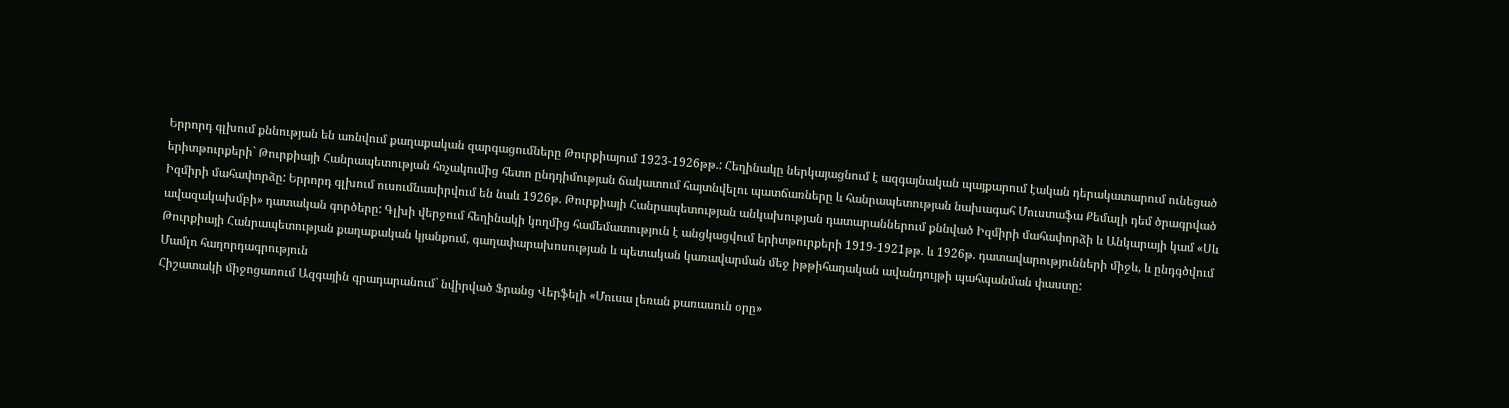Երրորդ գլխում քննության են առնվում քաղաքական զարգացումները Թուրքիայում 1923-1926թթ.: Հեղինակը ներկայացնում է ազգայնական պայքարում էական դերակատարում ունեցած երիտթուրքերի` Թուրքիայի Հանրապետության հռչակումից հետո ընդդիմության ճակատում հայտնվելու պատճառները և հանրապետության նախագահ Մուստաֆա Քեմալի դեմ ծրագրված Իզմիրի մահափորձը: Երրորդ գլխում ուսումնասիրվում են նաև 1926թ. Թուրքիայի Հանրապետության անկախության դատարաններում քննված Իզմիրի մահափորձի և Անկարայի կամ «Սև ավազակախմբի» դատական գործերը: Գլխի վերջում հեղինակի կողմից համեմատություն է անցկացվում երիտթուրքերի 1919-1921թթ. և 1926թ. դատավարությունների միջև, և ընդգծվում Թուրքիայի Հանրապետության քաղաքական կյանքում, գաղափարախոսության և պետական կառավարման մեջ իթթիհադական ավանդույթի պահպանման փաստը:
Մամլո հաղորդագրություն
Հիշատակի միջոցառում Ազգային գրադարանում` նվիրված Ֆրանց Վերֆելի «Մուսա լեռան քառասուն օրը»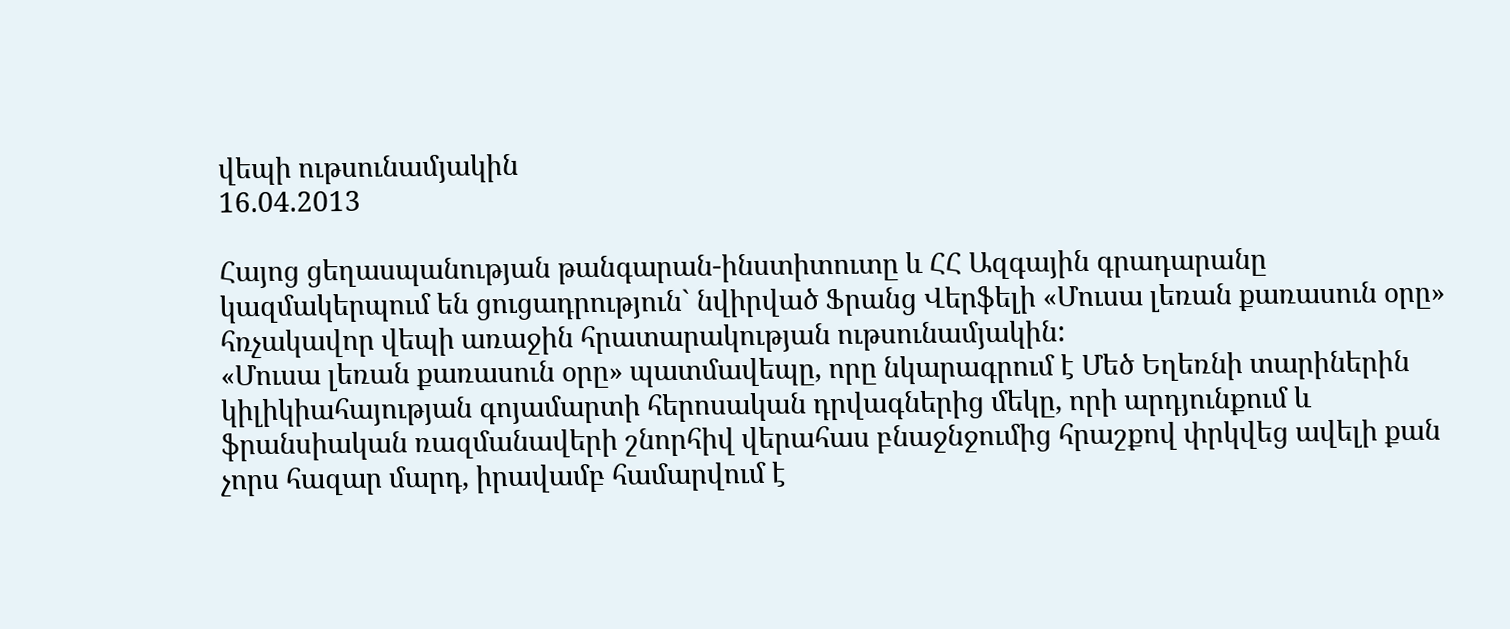վեպի ութսունամյակին
16.04.2013

Հայոց ցեղասպանության թանգարան-ինստիտուտը և ՀՀ Ազգային գրադարանը կազմակերպում են ցուցադրություն` նվիրված Ֆրանց Վերֆելի «Մուսա լեռան քառասուն օրը» հռչակավոր վեպի առաջին հրատարակության ութսունամյակին:
«Մուսա լեռան քառասուն օրը» պատմավեպը, որը նկարագրում է Մեծ Եղեռնի տարիներին կիլիկիահայության գոյամարտի հերոսական դրվագներից մեկը, որի արդյունքում և ֆրանսիական ռազմանավերի շնորհիվ վերահաս բնաջնջումից հրաշքով փրկվեց ավելի քան չորս հազար մարդ, իրավամբ համարվում է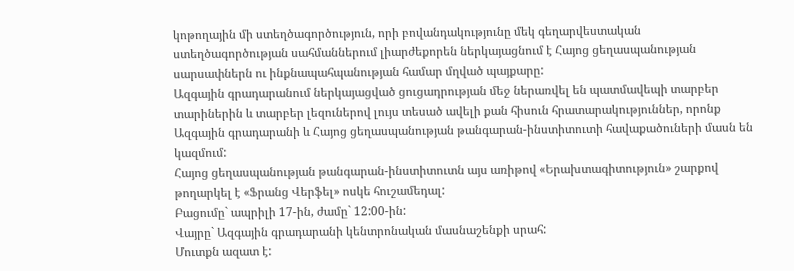կոթողային մի ստեղծագործություն, որի բովանդակությունը մեկ գեղարվեստական ստեղծագործության սահմաններում լիարժեքորեն ներկայացնում է Հայոց ցեղասպանության սարսափներն ու ինքնապահպանության համար մղված պայքարը:
Ազգային գրադարանում ներկայացված ցուցադրության մեջ ներառվել են պատմավեպի տարբեր տարիներին և տարբեր լեզուներով լույս տեսած ավելի քան հիսուն հրատարակություններ, որոնք Ազգային գրադարանի և Հայոց ցեղասպանության թանգարան-ինստիտուտի հավաքածուների մասն են կազմում:
Հայոց ցեղասպանության թանգարան-ինստիտուտն այս առիթով «Երախտագիտություն» շարքով թողարկել է «Ֆրանց Վերֆել» ոսկե հուշամեդալ:
Բացումը` ապրիլի 17-ին, ժամը` 12:00-ին:
Վայրը` Ազգային գրադարանի կենտրոնական մասնաշենքի սրահ:
Մուտքն ազատ է: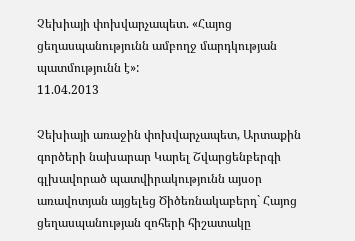Չեխիայի փոխվարչապետ. «Հայոց ցեղասպանությունն ամբողջ մարդկության պատմությունն է»:
11.04.2013

Չեխիայի առաջին փոխվարչապետ, Արտաքին գործերի նախարար Կարել Շվարցենբերգի գլխավորած պատվիրակությունն այսօր առավոտյան այցելեց Ծիծեռնակաբերդ` Հայոց ցեղասպանության զոհերի հիշատակը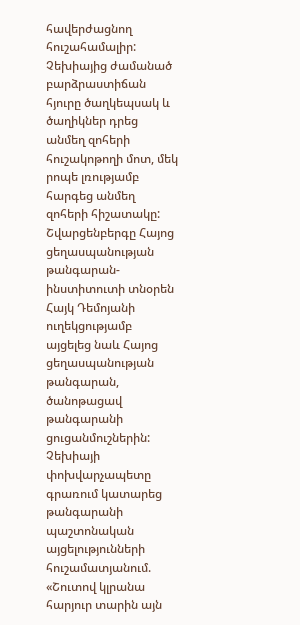հավերժացնող հուշահամալիր: Չեխիայից ժամանած բարձրաստիճան հյուրը ծաղկեպսակ և ծաղիկներ դրեց անմեղ զոհերի հուշակոթողի մոտ, մեկ րոպե լռությամբ հարգեց անմեղ զոհերի հիշատակը:
Շվարցենբերգը Հայոց ցեղասպանության թանգարան-ինստիտուտի տնօրեն Հայկ Դեմոյանի ուղեկցությամբ այցելեց նաև Հայոց ցեղասպանության թանգարան, ծանոթացավ թանգարանի ցուցանմուշներին: Չեխիայի փոխվարչապետը գրառում կատարեց թանգարանի պաշտոնական այցելությունների հուշամատյանում. «Շուտով կլրանա հարյուր տարին այն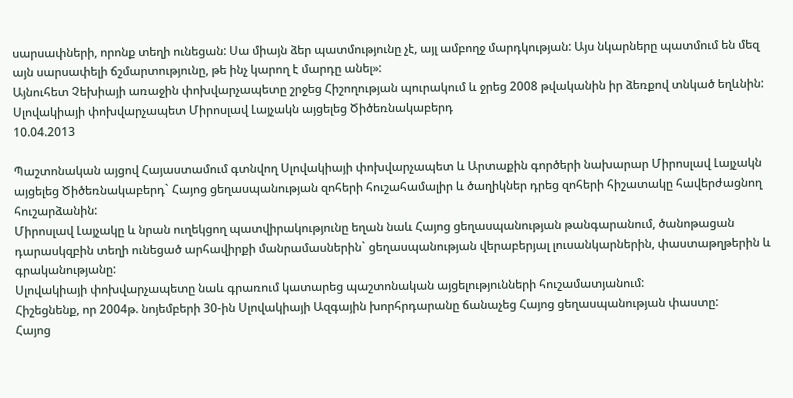սարսափների, որոնք տեղի ունեցան: Սա միայն ձեր պատմությունը չէ, այլ ամբողջ մարդկության: Այս նկարները պատմում են մեզ այն սարսափելի ճշմարտությունը, թե ինչ կարող է մարդը անել»:
Այնուհետ Չեխիայի առաջին փոխվարչապետը շրջեց Հիշողության պուրակում և ջրեց 2008 թվականին իր ձեռքով տնկած եղևնին:
Սլովակիայի փոխվարչապետ Միրոսլավ Լայչակն այցելեց Ծիծեռնակաբերդ
10.04.2013

Պաշտոնական այցով Հայաստամում գտնվող Սլովակիայի փոխվարչապետ և Արտաքին գործերի նախարար Միրոսլավ Լայչակն այցելեց Ծիծեռնակաբերդ` Հայոց ցեղասպանության զոհերի հուշահամալիր և ծաղիկներ դրեց զոհերի հիշատակը հավերժացնող հուշարձանին:
Միրոսլավ Լայչակը և նրան ուղեկցող պատվիրակությունը եղան նաև Հայոց ցեղասպանության թանգարանում, ծանոթացան դարասկզբին տեղի ունեցած արհավիրքի մանրամասներին` ցեղասպանության վերաբերյալ լուսանկարներին, փաստաթղթերին և գրականությանը:
Սլովակիայի փոխվարչապետը նաև գրառում կատարեց պաշտոնական այցելությունների հուշամատյանում:
Հիշեցնենք, որ 2004թ. նոյեմբերի 30-ին Սլովակիայի Ազգային խորհրդարանը ճանաչեց Հայոց ցեղասպանության փաստը:
Հայոց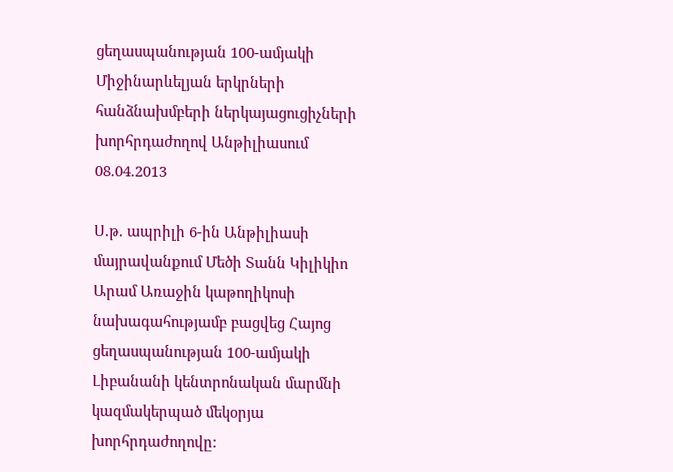ցեղասպանության 100-ամյակի Միջինարևելյան երկրների հանձնախմբերի ներկայացուցիչների խորհրդաժողով Անթիլիասում
08.04.2013

Ս.թ. ապրիլի 6-ին Անթիլիասի մայրավանքում Մեծի Տանն Կիլիկիո Արամ Առաջին կաթողիկոսի նախագահությամբ բացվեց Հայոց ցեղասպանության 100-ամյակի Լիբանանի կենտրոնական մարմնի կազմակերպած մեկօրյա խորհրդաժողովը: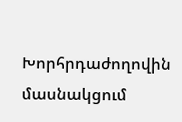Խորհրդաժողովին մասնակցում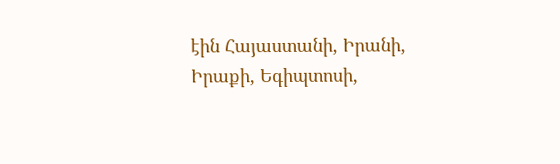էին Հայաստանի, Իրանի, Իրաքի, Եգիպտոսի,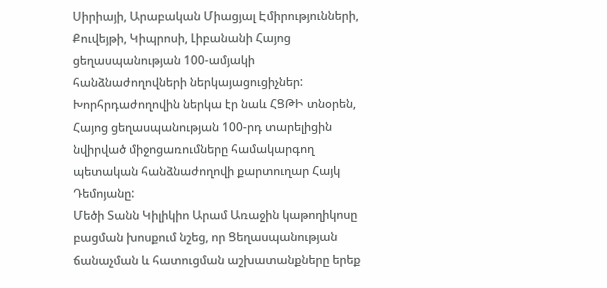Սիրիայի, Արաբական Միացյալ Էմիրությունների, Քուվեյթի, Կիպրոսի, Լիբանանի Հայոց ցեղասպանության 100-ամյակի հանձնաժողովների ներկայացուցիչներ: Խորհրդաժողովին ներկա էր նաև ՀՑԹԻ տնօրեն, Հայոց ցեղասպանության 100-րդ տարելիցին նվիրված միջոցառումները համակարգող պետական հանձնաժողովի քարտուղար Հայկ Դեմոյանը:
Մեծի Տանն Կիլիկիո Արամ Առաջին կաթողիկոսը բացման խոսքում նշեց, որ Ցեղասպանության ճանաչման և հատուցման աշխատանքները երեք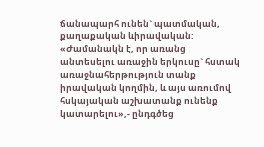ճանապարհ ունեն` պատմական, քաղաքական ևիրավական: «Ժամանակն է, որ առանց անտեսելու առաջին երկուսը` հստակ առաջնահերթություն տանք իրավական կողմին, և այս առումով հսկայական աշխատանք ունենք կատարելու»,- ընդգծեց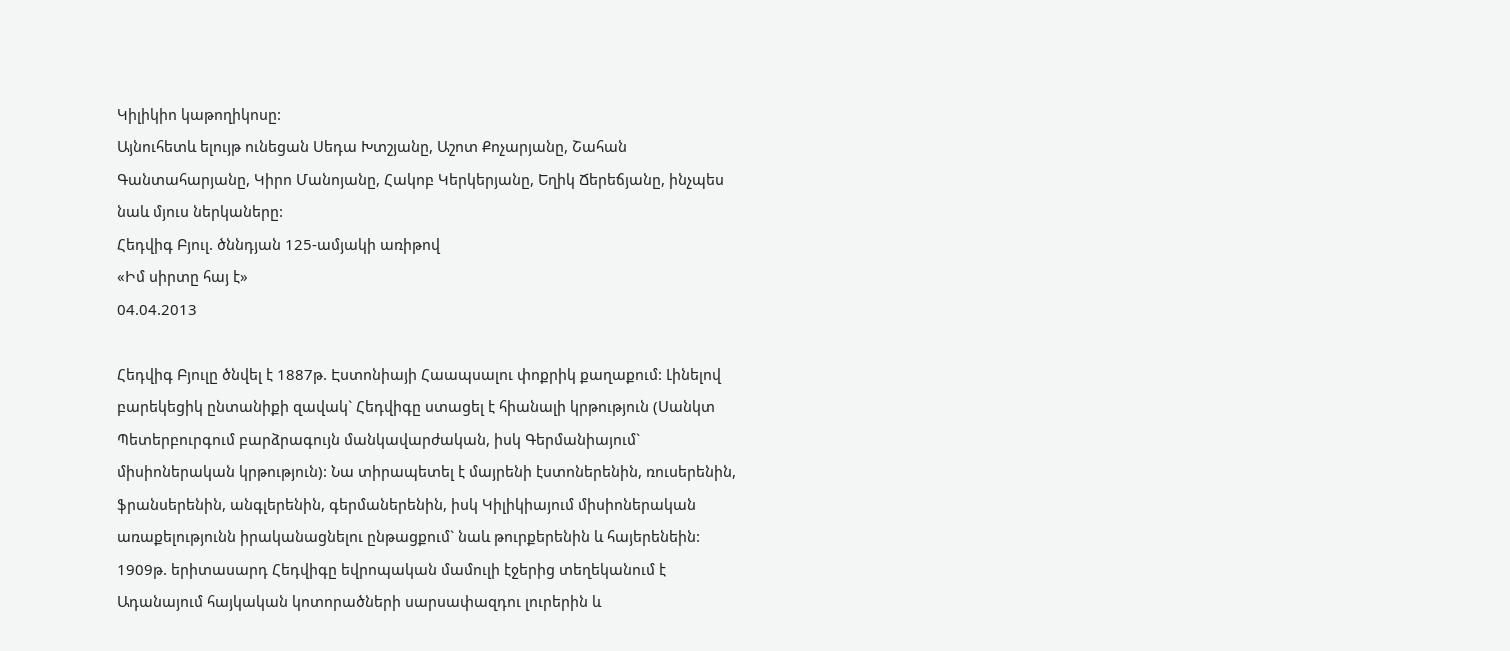Կիլիկիո կաթողիկոսը:
Այնուհետև ելույթ ունեցան Սեդա Խտշյանը, Աշոտ Քոչարյանը, Շահան Գանտահարյանը, Կիրո Մանոյանը, Հակոբ Կերկերյանը, Եղիկ Ճերեճյանը, ինչպես նաև մյուս ներկաները:
Հեդվիգ Բյուլ. ծննդյան 125-ամյակի առիթով
«Իմ սիրտը հայ է»
04.04.2013

Հեդվիգ Բյուլը ծնվել է 1887թ. Էստոնիայի Հաապսալու փոքրիկ քաղաքում: Լինելով բարեկեցիկ ընտանիքի զավակ` Հեդվիգը ստացել է հիանալի կրթություն (Սանկտ Պետերբուրգում բարձրագույն մանկավարժական, իսկ Գերմանիայում` միսիոներական կրթություն): Նա տիրապետել է մայրենի էստոներենին, ռուսերենին, ֆրանսերենին, անգլերենին, գերմաներենին, իսկ Կիլիկիայում միսիոներական առաքելությունն իրականացնելու ընթացքում` նաև թուրքերենին և հայերենեին:
1909թ. երիտասարդ Հեդվիգը եվրոպական մամուլի էջերից տեղեկանում է Ադանայում հայկական կոտորածների սարսափազդու լուրերին և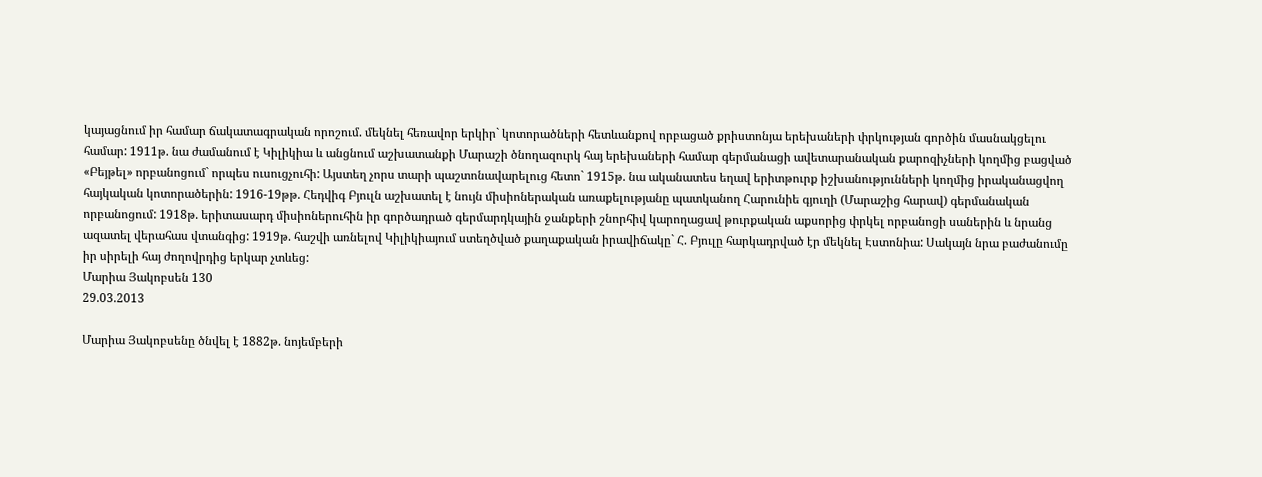կայացնում իր համար ճակատագրական որոշում. մեկնել հեռավոր երկիր` կոտորածների հետևանքով որբացած քրիստոնյա երեխաների փրկության գործին մասնակցելու համար: 1911թ. նա ժամանում է Կիլիկիա և անցնում աշխատանքի Մարաշի ծնողազուրկ հայ երեխաների համար գերմանացի ավետարանական քարոզիչների կողմից բացված «Բեյթել» որբանոցում` որպես ուսուցչուհի: Այստեղ չորս տարի պաշտոնավարելուց հետո` 1915թ. նա ականատես եղավ երիտթուրք իշխանությունների կողմից իրականացվող հայկական կոտորածերին: 1916-19թթ. Հեդվիգ Բյուլն աշխատել է նույն միսիոներական առաքելությանը պատկանող Հարունիե գյուղի (Մարաշից հարավ) գերմանական որբանոցում: 1918թ. երիտասարդ միսիոներուհին իր գործադրած գերմարդկային ջանքերի շնորհիվ կարողացավ թուրքական աքսորից փրկել որբանոցի սաներին և նրանց ազատել վերահաս վտանգից: 1919թ. հաշվի առնելով Կիլիկիայում ստեղծված քաղաքական իրավիճակը` Հ. Բյուլը հարկադրված էր մեկնել Էստոնիա: Սակայն նրա բաժանումը իր սիրելի հայ ժողովրդից երկար չտևեց:
Մարիա Յակոբսեն 130
29.03.2013

Մարիա Յակոբսենը ծնվել է 1882թ. նոյեմբերի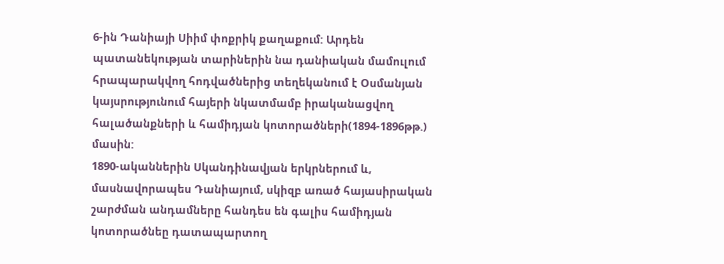6-ին Դանիայի Սիիմ փոքրիկ քաղաքում: Արդեն պատանեկության տարիներին նա դանիական մամուլում հրապարակվող հոդվածներից տեղեկանում է Օսմանյան կայսրությունում հայերի նկատմամբ իրականացվող հալածանքների և համիդյան կոտորածների(1894-1896թթ.) մասին:
1890-ականներին Սկանդինավյան երկրներում և, մասնավորապես Դանիայում, սկիզբ առած հայասիրական շարժման անդամները հանդես են գալիս համիդյան կոտորածնեը դատապարտող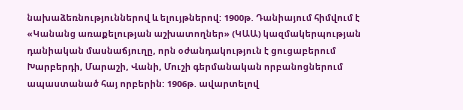նախաձեռնություններով և ելույթներով: 1900թ. Դանիայում հիմվում է «Կանանց առաքելության աշխատողներ» (ԿԱԱ) կազմակերպության դանիական մասնաճյուղը, որն օժանդակություն է ցուցաբերում Խարբերդի, Մարաշի, Վանի, Մուշի գերմանական որբանոցներում ապաստանած հայ որբերին: 1906թ. ավարտելով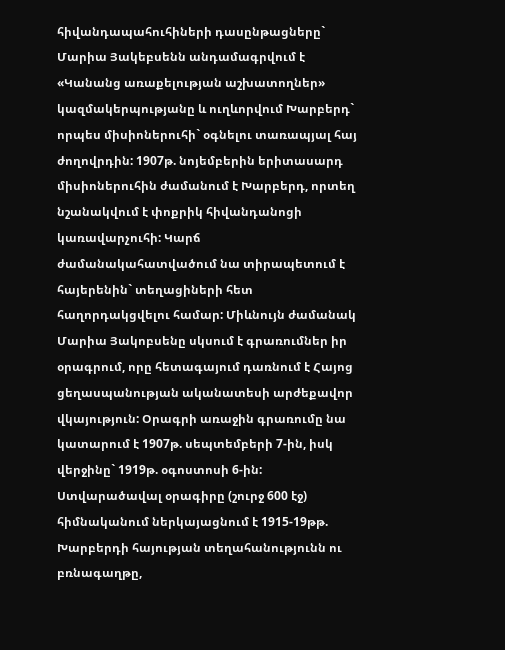հիվանդապահուհիների դասընթացները` Մարիա Յակեբսենն անդամագրվում է «Կանանց առաքելության աշխատողներ» կազմակերպությանը և ուղևորվում Խարբերդ` որպես միսիոներուհի` օգնելու տառապյալ հայ ժողովրդին: 1907թ. նոյեմբերին երիտասարդ միսիոներուհին ժամանում է Խարբերդ, որտեղ նշանակվում է փոքրիկ հիվանդանոցի կառավարչուհի: Կարճ ժամանակահատվածում նա տիրապետում է հայերենին` տեղացիների հետ հաղորդակցվելու համար: Միևնույն ժամանակ Մարիա Յակոբսենը սկսում է գրառումներ իր օրագրում, որը հետագայում դառնում է Հայոց ցեղասպանության ականատեսի արժեքավոր վկայություն: Օրագրի առաջին գրառումը նա կատարում է 1907թ. սեպտեմբերի 7-ին, իսկ վերջինը` 1919թ. օգոստոսի 6-ին: Ստվարածավալ օրագիրը (շուրջ 600 էջ) հիմնականում ներկայացնում է 1915-19թթ. Խարբերդի հայության տեղահանությունն ու բռնագաղթը,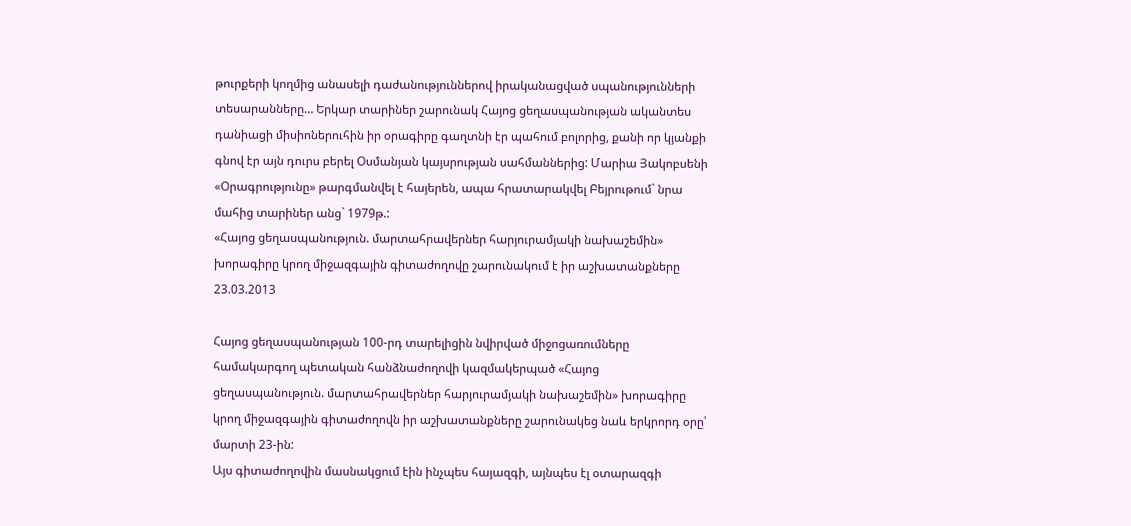թուրքերի կողմից անասելի դաժանություններով իրականացված սպանությունների տեսարանները… Երկար տարիներ շարունակ Հայոց ցեղասպանության ականտես դանիացի միսիոներուհին իր օրագիրը գաղտնի էր պահում բոլորից, քանի որ կյանքի գնով էր այն դուրս բերել Օսմանյան կայսրության սահմաններից: Մարիա Յակոբսենի «Օրագրությունը» թարգմանվել է հայերեն, ապա հրատարակվել Բեյրութում` նրա մահից տարիներ անց` 1979թ.:
«Հայոց ցեղասպանություն. մարտահրավերներ հարյուրամյակի նախաշեմին» խորագիրը կրող միջազգային գիտաժողովը շարունակում է իր աշխատանքները
23.03.2013

Հայոց ցեղասպանության 100-րդ տարելիցին նվիրված միջոցառումները համակարգող պետական հանձնաժողովի կազմակերպած «Հայոց ցեղասպանություն. մարտահրավերներ հարյուրամյակի նախաշեմին» խորագիրը կրող միջազգային գիտաժողովն իր աշխատանքները շարունակեց նաև երկրորդ օրը՝ մարտի 23-ին:
Այս գիտաժողովին մասնակցում էին ինչպես հայազգի, այնպես էլ օտարազգի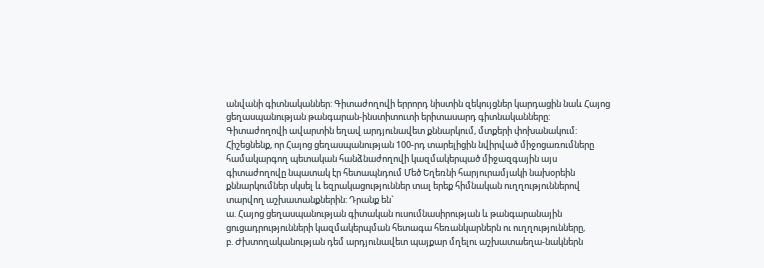անվանի գիտնականներ: Գիտաժողովի երրորդ նիստին զեկույցներ կարդացին նաև Հայոց ցեղասպանության թանգարան-ինստիտուտի երիտասարդ գիտնականները:
Գիտաժողովի ավարտին եղավ արդյունավետ քննարկում, մտքերի փոխանակում: Հիշեցնենք, որ Հայոց ցեղասպանության 100-րդ տարելիցին նվիրված միջոցառումները համակարգող պետական հանձնաժողովի կազմակերպած միջազգային այս գիտաժողովը նպատակ էր հետապնդում Մեծ Եղեռնի հարյուրամյակի նախօրեին քննարկումներ սկսել և եզրակացություններ տալ երեք հիմնական ուղղություններով տարվող աշխատանքներին: Դրանք են`
ա. Հայոց ցեղասպանության գիտական ուսումնասիրության և թանգարանային ցուցադրությունների կազմակերպման հետագա հեռանկարներն ու ուղղությունները,
բ. Ժխտողականության դեմ արդյունավետ պայքար մղելու աշխատաեղա-նակներն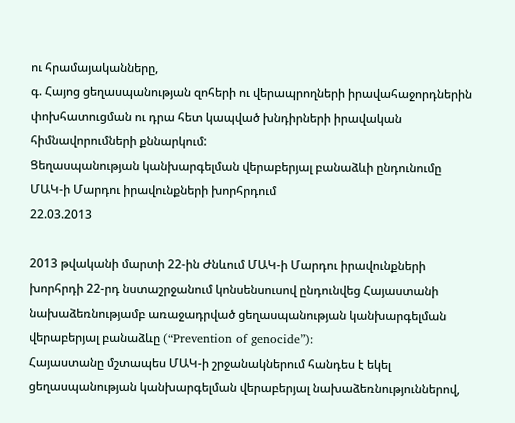ու հրամայականները,
գ. Հայոց ցեղասպանության զոհերի ու վերապրողների իրավահաջորդներին փոխհատուցման ու դրա հետ կապված խնդիրների իրավական հիմնավորումների քննարկում:
Ցեղասպանության կանխարգելման վերաբերյալ բանաձևի ընդունումը ՄԱԿ-ի Մարդու իրավունքների խորհրդում
22.03.2013

2013 թվականի մարտի 22-ին Ժնևում ՄԱԿ-ի Մարդու իրավունքների խորհրդի 22-րդ նստաշրջանում կոնսենսուսով ընդունվեց Հայաստանի նախաձեռնությամբ առաջադրված ցեղասպանության կանխարգելման վերաբերյալ բանաձևը (“Prevention of genocide”):
Հայաստանը մշտապես ՄԱԿ-ի շրջանակներում հանդես է եկել ցեղասպանության կանխարգելման վերաբերյալ նախաձեռնություններով,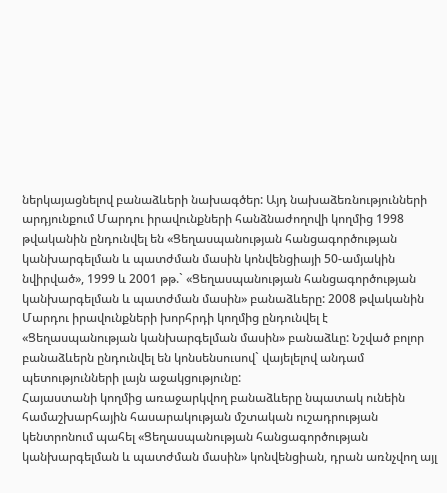ներկայացնելով բանաձևերի նախագծեր: Այդ նախաձեռնությունների արդյունքում Մարդու իրավունքների հանձնաժողովի կողմից 1998 թվականին ընդունվել են «Ցեղասպանության հանցագործության կանխարգելման և պատժման մասին կոնվենցիայի 50-ամյակին նվիրված», 1999 և 2001 թթ.` «Ցեղասպանության հանցագործության կանխարգելման և պատժման մասին» բանաձևերը: 2008 թվականին Մարդու իրավունքների խորհրդի կողմից ընդունվել է «Ցեղասպանության կանխարգելման մասին» բանաձևը: Նշված բոլոր բանաձևերն ընդունվել են կոնսենսուսով` վայելելով անդամ պետությունների լայն աջակցությունը:
Հայաստանի կողմից առաջարկվող բանաձևերը նպատակ ունեին համաշխարհային հասարակության մշտական ուշադրության կենտրոնում պահել «Ցեղասպանության հանցագործության կանխարգելման և պատժման մասին» կոնվենցիան, դրան առնչվող այլ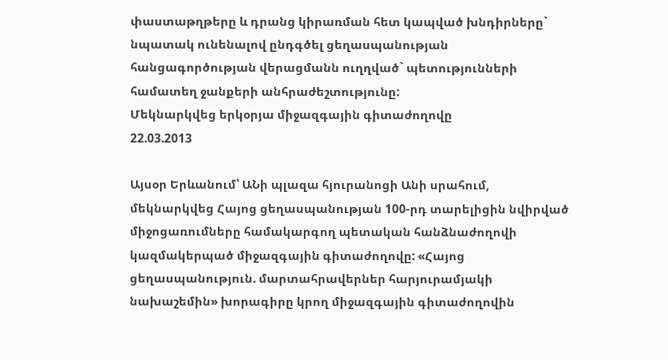փաստաթղթերը և դրանց կիրառման հետ կապված խնդիրները` նպատակ ունենալով ընդգծել ցեղասպանության հանցագործության վերացմանն ուղղված` պետությունների համատեղ ջանքերի անհրաժեշտությունը:
Մեկնարկվեց երկօրյա միջազգային գիտաժողովը
22.03.2013

Այսօր Երևանում՝ ԱՆի պլազա հյուրանոցի Անի սրահում, մեկնարկվեց Հայոց ցեղասպանության 100-րդ տարելիցին նվիրված միջոցառումները համակարգող պետական հանձնաժողովի կազմակերպած միջազգային գիտաժողովը: «Հայոց ցեղասպանություն. մարտահրավերներ հարյուրամյակի նախաշեմին» խորագիրը կրող միջազգային գիտաժողովին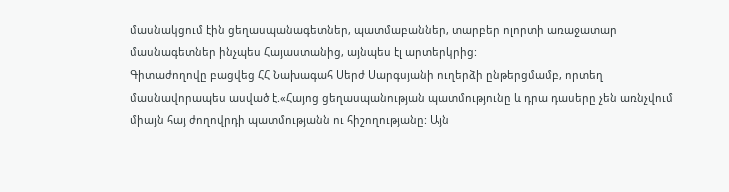մասնակցում էին ցեղասպանագետներ, պատմաբաններ, տարբեր ոլորտի առաջատար մասնագետներ ինչպես Հայաստանից, այնպես էլ արտերկրից:
Գիտաժողովը բացվեց ՀՀ Նախագահ Սերժ Սարգսյանի ուղերձի ընթերցմամբ, որտեղ մասնավորապես ասված է.«Հայոց ցեղասպանության պատմությունը և դրա դասերը չեն առնչվում միայն հայ ժողովրդի պատմությանն ու հիշողությանը: Այն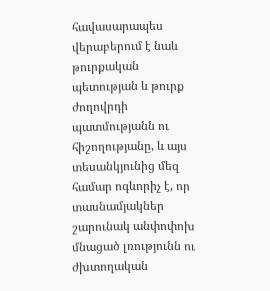հավասարապես վերաբերում է նաև թուրքական պետության և թուրք ժողովրդի պատմությանն ու հիշողությանը, և այս տեսանկյունից մեզ համար ոգևորիչ է, որ տասնամյակներ շարունակ անփոփոխ մնացած լռությունն ու ժխտողական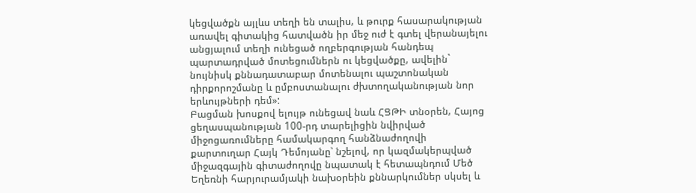կեցվածքն այլևս տեղի են տալիս, և թուրք հասարակության առավել գիտակից հատվածն իր մեջ ուժ է գտել վերանայելու անցյալում տեղի ունեցած ողբերգության հանդեպ պարտադրված մոտեցումներն ու կեցվածքը, ավելին` նույնիսկ քննադատաբար մոտենալու պաշտոնական դիրքորոշմանը և ըմբոստանալու ժխտողականության նոր երևույթների դեմ»:
Բացման խոսքով ելույթ ունեցավ նաև ՀՑԹԻ տնօրեն, Հայոց ցեղասպանության 100-րդ տարելիցին նվիրված միջոցառումները համակարգող հանձնաժողովի քարտուղար Հայկ Դեմոյանը՝ նշելով, որ կազմակերպված միջազգային գիտաժողովը նպատակ է հետապնդում Մեծ Եղեռնի հարյուրամյակի նախօրեին քննարկումներ սկսել և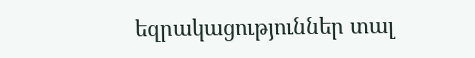եզրակացություններ տալ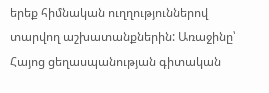երեք հիմնական ուղղություններով տարվող աշխատանքներին: Առաջինը՝ Հայոց ցեղասպանության գիտական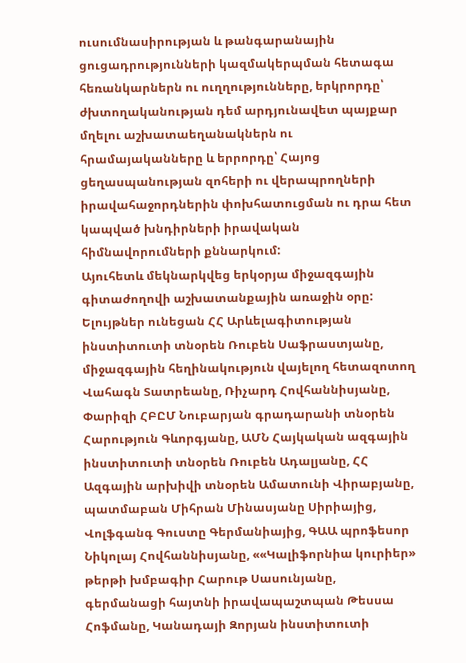ուսումնասիրության և թանգարանային ցուցադրությունների կազմակերպման հետագա հեռանկարներն ու ուղղությունները, երկրորդը՝ ժխտողականության դեմ արդյունավետ պայքար մղելու աշխատաեղանակներն ու հրամայականները և երրորդը՝ Հայոց ցեղասպանության զոհերի ու վերապրողների իրավահաջորդներին փոխհատուցման ու դրա հետ կապված խնդիրների իրավական հիմնավորումների քննարկում:
Այուհետև մեկնարկվեց երկօրյա միջազգային գիտաժողովի աշխատանքային առաջին օրը: Ելույթներ ունեցան ՀՀ Արևելագիտության ինստիտուտի տնօրեն Ռուբեն Սաֆրաստյանը, միջազգային հեղինակություն վայելող հետազոտող Վահագն Տատրեանը, Ռիչարդ Հովհաննիսյանը, Փարիզի ՀԲԸՄ Նուբարյան գրադարանի տնօրեն Հարություն Գևորգյանը, ԱՄՆ Հայկական ազգային ինստիտուտի տնօրեն Ռուբեն Ադալյանը, ՀՀ Ազգային արխիվի տնօրեն Ամատունի Վիրաբյանը, պատմաբան Միհրան Մինասյանը Սիրիայից, Վոլֆգանգ Գուստը Գերմանիայից, ԳԱԱ պրոֆեսոր Նիկոլայ Հովհաննիսյանը, ««Կալիֆորնիա կուրիեր» թերթի խմբագիր Հարութ Սասունյանը, գերմանացի հայտնի իրավապաշտպան Թեսսա Հոֆմանը, Կանադայի Զորյան ինստիտուտի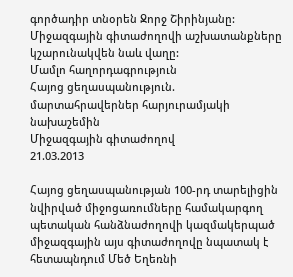գործադիր տնօրեն Ջորջ Շիրինյանը:
Միջազգային գիտաժողովի աշխատանքները կշարունակվեն նաև վաղը:
Մամլո հաղորդագրություն
Հայոց ցեղասպանություն. մարտահրավերներ հարյուրամյակի նախաշեմին
Միջազգային գիտաժողով
21.03.2013

Հայոց ցեղասպանության 100-րդ տարելիցին նվիրված միջոցառումները համակարգող պետական հանձնաժողովի կազմակերպած միջազգային այս գիտաժողովը նպատակ է հետապնդում Մեծ Եղեռնի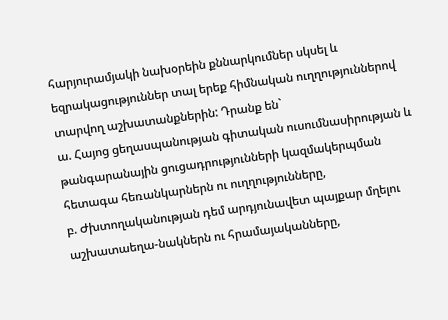հարյուրամյակի նախօրեին քննարկումներ սկսել և եզրակացություններ տալ երեք հիմնական ուղղություններով տարվող աշխատանքներին: Դրանք են`
ա. Հայոց ցեղասպանության գիտական ուսումնասիրության և թանգարանային ցուցադրությունների կազմակերպման հետագա հեռանկարներն ու ուղղությունները,
բ. Ժխտողականության դեմ արդյունավետ պայքար մղելու աշխատաեղա-նակներն ու հրամայականները,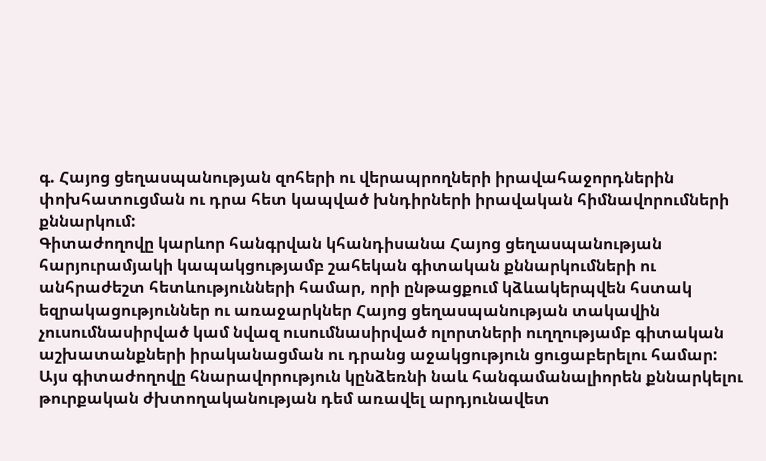գ. Հայոց ցեղասպանության զոհերի ու վերապրողների իրավահաջորդներին փոխհատուցման ու դրա հետ կապված խնդիրների իրավական հիմնավորումների քննարկում:
Գիտաժողովը կարևոր հանգրվան կհանդիսանա Հայոց ցեղասպանության հարյուրամյակի կապակցությամբ շահեկան գիտական քննարկումների ու անհրաժեշտ հետևությունների համար, որի ընթացքում կձևակերպվեն հստակ եզրակացություններ ու առաջարկներ Հայոց ցեղասպանության տակավին չուսումնասիրված կամ նվազ ուսումնասիրված ոլորտների ուղղությամբ գիտական աշխատանքների իրականացման ու դրանց աջակցություն ցուցաբերելու համար:
Այս գիտաժողովը հնարավորություն կընձեռնի նաև հանգամանալիորեն քննարկելու թուրքական ժխտողականության դեմ առավել արդյունավետ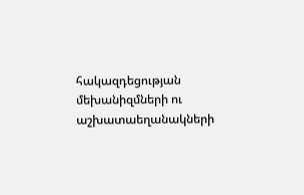հակազդեցության մեխանիզմների ու աշխատաեղանակների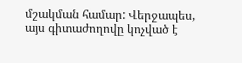մշակման համար: Վերջապես, այս գիտաժողովը կոչված է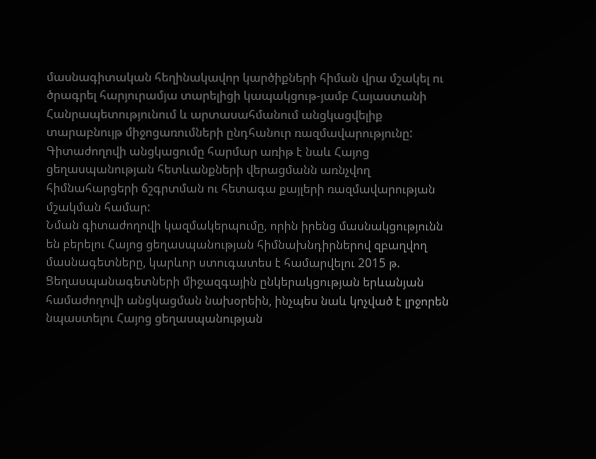մասնագիտական հեղինակավոր կարծիքների հիման վրա մշակել ու ծրագրել հարյուրամյա տարելիցի կապակցութ-յամբ Հայաստանի Հանրապետությունում և արտասահմանում անցկացվելիք տարաբնույթ միջոցառումների ընդհանուր ռազմավարությունը:
Գիտաժողովի անցկացումը հարմար առիթ է նաև Հայոց ցեղասպանության հետևանքների վերացմանն առնչվող հիմնահարցերի ճշգրտման ու հետագա քայլերի ռազմավարության մշակման համար:
Նման գիտաժողովի կազմակերպումը, որին իրենց մասնակցությունն են բերելու Հայոց ցեղասպանության հիմնախնդիրներով զբաղվող մասնագետները, կարևոր ստուգատես է համարվելու 2015 թ. Ցեղասպանագետների միջազգային ընկերակցության երևանյան համաժողովի անցկացման նախօրեին, ինչպես նաև կոչված է լրջորեն նպաստելու Հայոց ցեղասպանության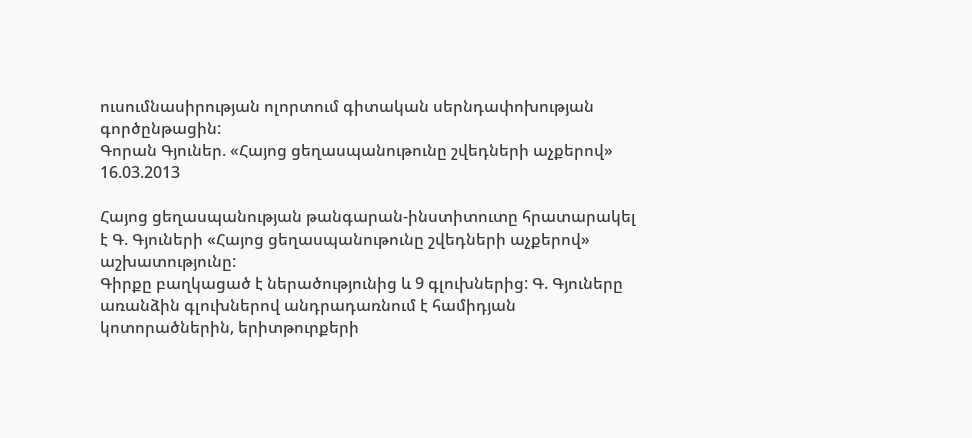ուսումնասիրության ոլորտում գիտական սերնդափոխության գործընթացին:
Գորան Գյուներ. «Հայոց ցեղասպանութունը շվեդների աչքերով»
16.03.2013

Հայոց ցեղասպանության թանգարան-ինստիտուտը հրատարակել է Գ. Գյուների «Հայոց ցեղասպանութունը շվեդների աչքերով» աշխատությունը:
Գիրքը բաղկացած է ներածությունից և 9 գլուխներից: Գ. Գյուները առանձին գլուխներով անդրադառնում է համիդյան կոտորածներին, երիտթուրքերի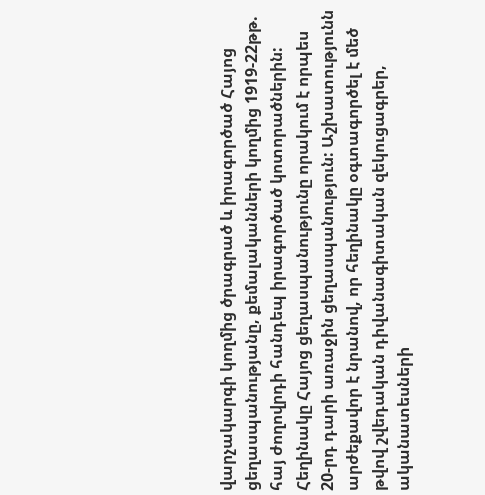վարչակարգի կողմից ծրագրած և իրագործած Հայոց ցեղասպանությանը, քեմալականների կողմից 1919-22թթ. հայ ժողովրդի հանդեպ իրագործած կոտորածներին: Հեղինակը Հայոց ցեղասպանությունը որակում է որպես 20-րդ դարի առաջին ցեղասպանություն: Աշխատությունն արժեքավոր է նրանով, որ հեղինակը օգտագործել է մեծ թվով շվեդական դիվանագիտական զեկուցագրեր, ականատեսների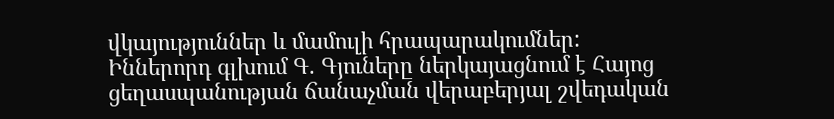վկայություններ և մամուլի հրապարակումներ: Իններորդ գլխում Գ. Գյուները ներկայացնում է Հայոց ցեղասպանության ճանաչման վերաբերյալ շվեդական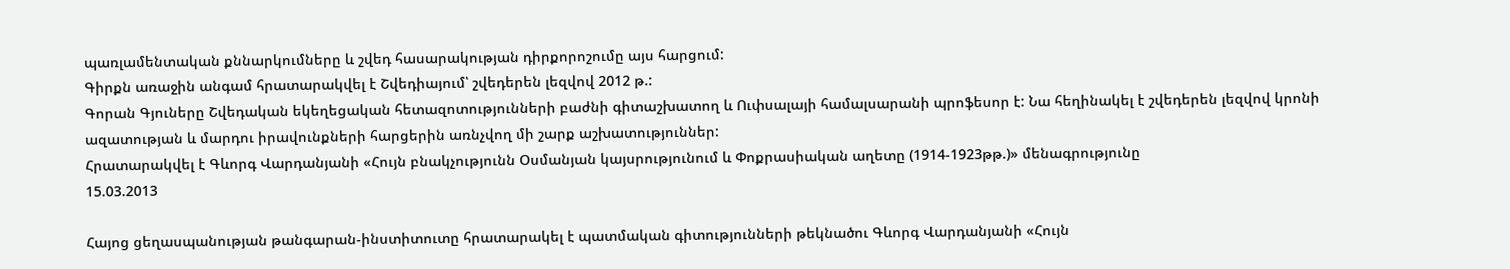պառլամենտական քննարկումները և շվեդ հասարակության դիրքորոշումը այս հարցում:
Գիրքն առաջին անգամ հրատարակվել է Շվեդիայում՝ շվեդերեն լեզվով 2012 թ.:
Գորան Գյուները Շվեդական եկեղեցական հետազոտությունների բաժնի գիտաշխատող և Ուփսալայի համալսարանի պրոֆեսոր է: Նա հեղինակել է շվեդերեն լեզվով կրոնի ազատության և մարդու իրավունքների հարցերին առնչվող մի շարք աշխատություններ:
Հրատարակվել է Գևորգ Վարդանյանի «Հույն բնակչությունն Օսմանյան կայսրությունում և Փոքրասիական աղետը (1914-1923թթ.)» մենագրությունը
15.03.2013

Հայոց ցեղասպանության թանգարան-ինստիտուտը հրատարակել է պատմական գիտությունների թեկնածու Գևորգ Վարդանյանի «Հույն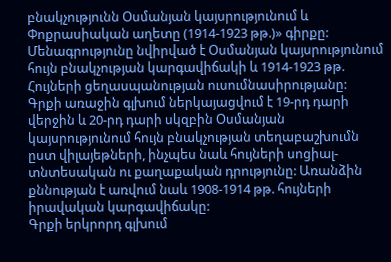բնակչությունն Օսմանյան կայսրությունում և Փոքրասիական աղետը (1914-1923 թթ.)» գիրքը:
Մենագրությունը նվիրված է Օսմանյան կայսրությունում հույն բնակչության կարգավիճակի և 1914-1923 թթ. Հույների ցեղասպանության ուսումնասիրությանը:
Գրքի առաջին գլխում ներկայացվում է 19-րդ դարի վերջին և 20-րդ դարի սկզբին Օսմանյան կայսրությունում հույն բնակչության տեղաբաշխումն ըստ վիլայեթների, ինչպես նաև հույների սոցիալ-տնտեսական ու քաղաքական դրությունը: Առանձին քննության է առվում նաև 1908-1914 թթ. հույների իրավական կարգավիճակը:
Գրքի երկրորդ գլխում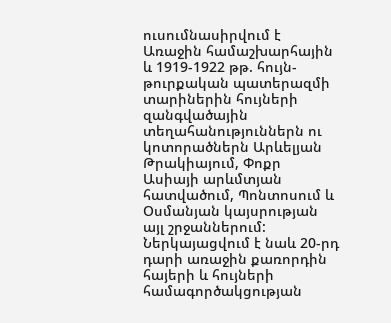ուսումնասիրվում է Առաջին համաշխարհային և 1919-1922 թթ. հույն-թուրքական պատերազմի տարիներին հույների զանգվածային տեղահանություններն ու կոտորածներն Արևելյան Թրակիայում, Փոքր Ասիայի արևմտյան հատվածում, Պոնտոսում և Օսմանյան կայսրության այլ շրջաններում: Ներկայացվում է նաև 20-րդ դարի առաջին քառորդին հայերի և հույների համագործակցության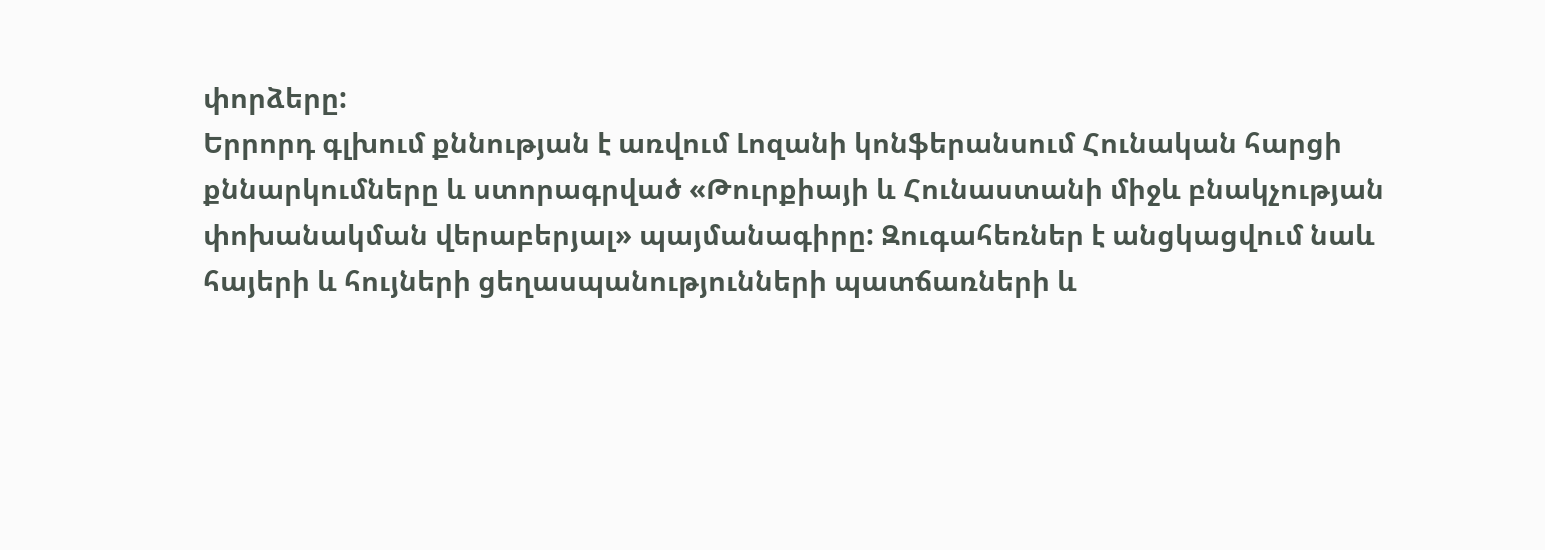փորձերը:
Երրորդ գլխում քննության է առվում Լոզանի կոնֆերանսում Հունական հարցի քննարկումները և ստորագրված «Թուրքիայի և Հունաստանի միջև բնակչության փոխանակման վերաբերյալ» պայմանագիրը: Զուգահեռներ է անցկացվում նաև հայերի և հույների ցեղասպանությունների պատճառների և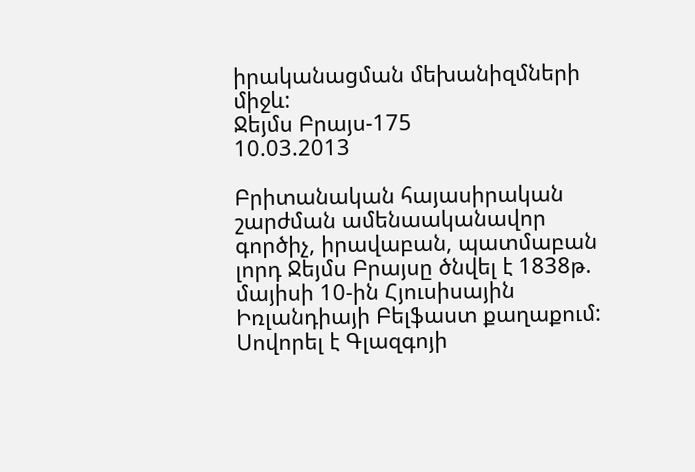իրականացման մեխանիզմների միջև:
Ջեյմս Բրայս-175
10.03.2013

Բրիտանական հայասիրական շարժման ամենաականավոր գործիչ, իրավաբան, պատմաբան լորդ Ջեյմս Բրայսը ծնվել է 1838թ. մայիսի 10-ին Հյուսիսային Իռլանդիայի Բելֆաստ քաղաքում: Սովորել է Գլազգոյի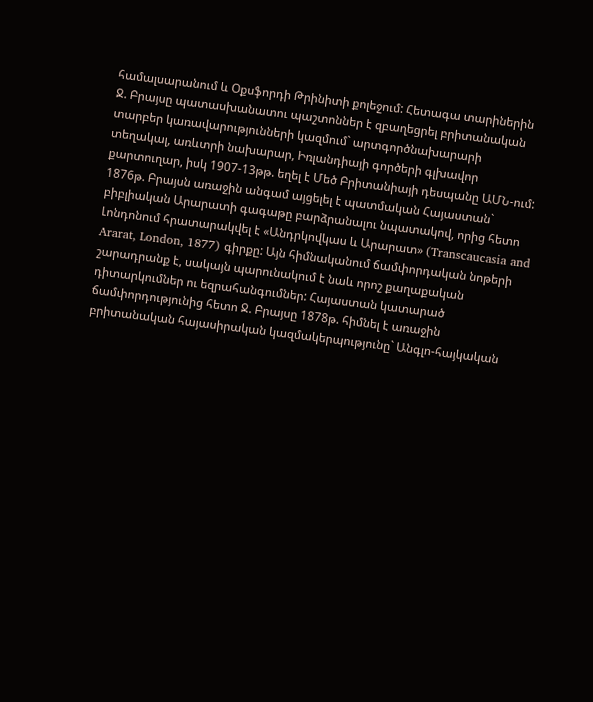համալսարանում և Օքսֆորդի Թրինիտի քոլեջում: Հետագա տարիներին Ջ. Բրայսը պատասխանատու պաշտոններ է զբաղեցրել բրիտանական տարբեր կառավարությունների կազմում` արտգործնախարարի տեղակալ, առևտրի նախարար, Իռլանդիայի գործերի գլխավոր քարտուղար, իսկ 1907-13թթ. եղել է Մեծ Բրիտանիայի դեսպանը ԱՄՆ-ում:
1876թ. Բրայսն առաջին անգամ այցելել է պատմական Հայաստան` բիբլիական Արարատի գագաթը բարձրանալու նպատակով, որից հետո Լոնդոնում հրատարակվել է «Անդրկովկաս և Արարատ» (Transcaucasia and Ararat, London, 1877) գիրքը: Այն հիմնականում ճամփորդական նոթերի շարադրանք է, սակայն պարունակում է նաև որոշ քաղաքական դիտարկումներ ու եզրահանգումներ: Հայաստան կատարած ճամփորդությունից հետո Ջ. Բրայսը 1878թ. հիմնել է առաջին բրիտանական հայասիրական կազմակերպությունը` Անգլո-հայկական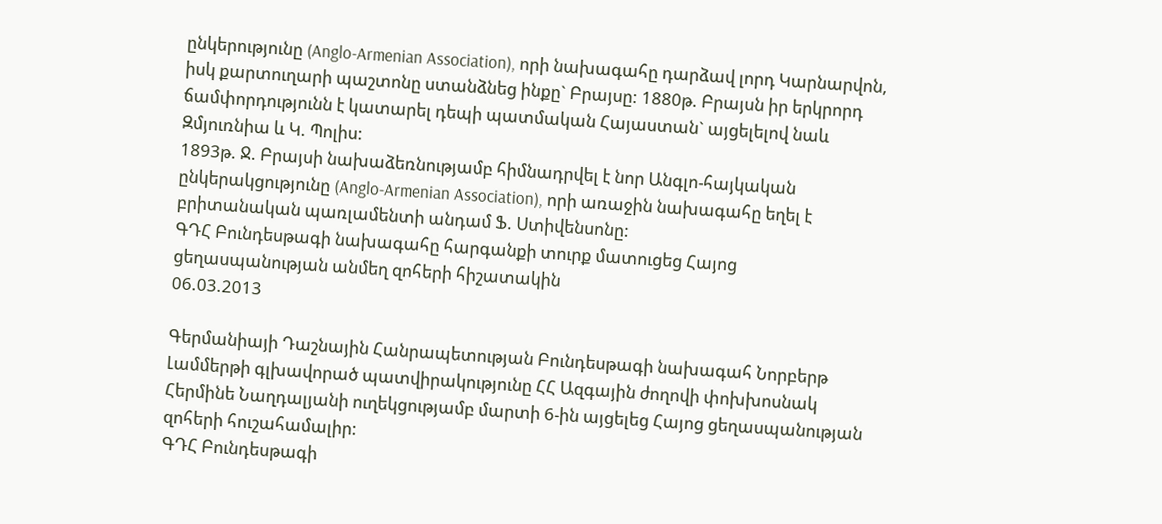ընկերությունը (Anglo-Armenian Association), որի նախագահը դարձավ լորդ Կարնարվոն, իսկ քարտուղարի պաշտոնը ստանձնեց ինքը` Բրայսը: 1880թ. Բրայսն իր երկրորդ ճամփորդությունն է կատարել դեպի պատմական Հայաստան` այցելելով նաև Զմյուռնիա և Կ. Պոլիս:
1893թ. Ջ. Բրայսի նախաձեռնությամբ հիմնադրվել է նոր Անգլո-հայկական ընկերակցությունը (Anglo-Armenian Association), որի առաջին նախագահը եղել է բրիտանական պառլամենտի անդամ Ֆ. Ստիվենսոնը:
ԳԴՀ Բունդեսթագի նախագահը հարգանքի տուրք մատուցեց Հայոց ցեղասպանության անմեղ զոհերի հիշատակին
06.03.2013

Գերմանիայի Դաշնային Հանրապետության Բունդեսթագի նախագահ Նորբերթ Լամմերթի գլխավորած պատվիրակությունը ՀՀ Ազգային ժողովի փոխխոսնակ Հերմինե Նաղդալյանի ուղեկցությամբ մարտի 6-ին այցելեց Հայոց ցեղասպանության զոհերի հուշահամալիր:
ԳԴՀ Բունդեսթագի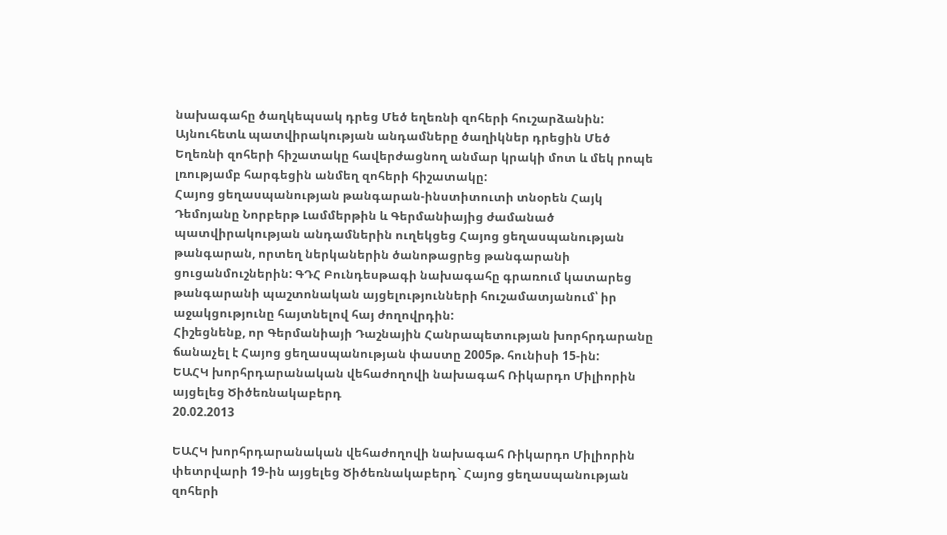նախագահը ծաղկեպսակ դրեց Մեծ եղեռնի զոհերի հուշարձանին: Այնուհետև պատվիրակության անդամները ծաղիկներ դրեցին Մեծ Եղեռնի զոհերի հիշատակը հավերժացնող անմար կրակի մոտ և մեկ րոպե լռությամբ հարգեցին անմեղ զոհերի հիշատակը:
Հայոց ցեղասպանության թանգարան-ինստիտուտի տնօրեն Հայկ Դեմոյանը Նորբերթ Լամմերթին և Գերմանիայից ժամանած պատվիրակության անդամներին ուղեկցեց Հայոց ցեղասպանության թանգարան, որտեղ ներկաներին ծանոթացրեց թանգարանի ցուցանմուշներին: ԳԴՀ Բունդեսթագի նախագահը գրառում կատարեց թանգարանի պաշտոնական այցելությունների հուշամատյանում՝ իր աջակցությունը հայտնելով հայ ժողովրդին:
Հիշեցնենք, որ Գերմանիայի Դաշնային Հանրապետության խորհրդարանը ճանաչել է Հայոց ցեղասպանության փաստը 2005թ. հունիսի 15-ին:
ԵԱՀԿ խորհրդարանական վեհաժողովի նախագահ Ռիկարդո Միլիորին այցելեց Ծիծեռնակաբերդ
20.02.2013

ԵԱՀԿ խորհրդարանական վեհաժողովի նախագահ Ռիկարդո Միլիորին փետրվարի 19-ին այցելեց Ծիծեռնակաբերդ` Հայոց ցեղասպանության զոհերի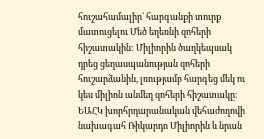հուշահամալիր` հարգանքի տուրք մատուցելու Մեծ եղեռնի զոհերի հիշատակին: Միլիորին ծաղկեպսակ դրեց ցեղասպանության զոհերի հուշարձանին, լռությամբ հարգեց մեկ ու կես միլիոն անմեղ զոհերի հիշատակը։
ԵԱՀԿ խորհրդարանական վեհաժողովի նախագահ Ռիկարդո Միլիորին և նրան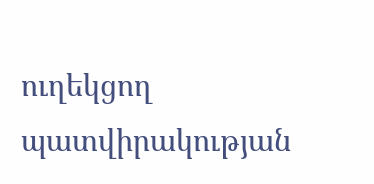ուղեկցող պատվիրակության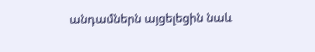անդամներն այցելեցին նաև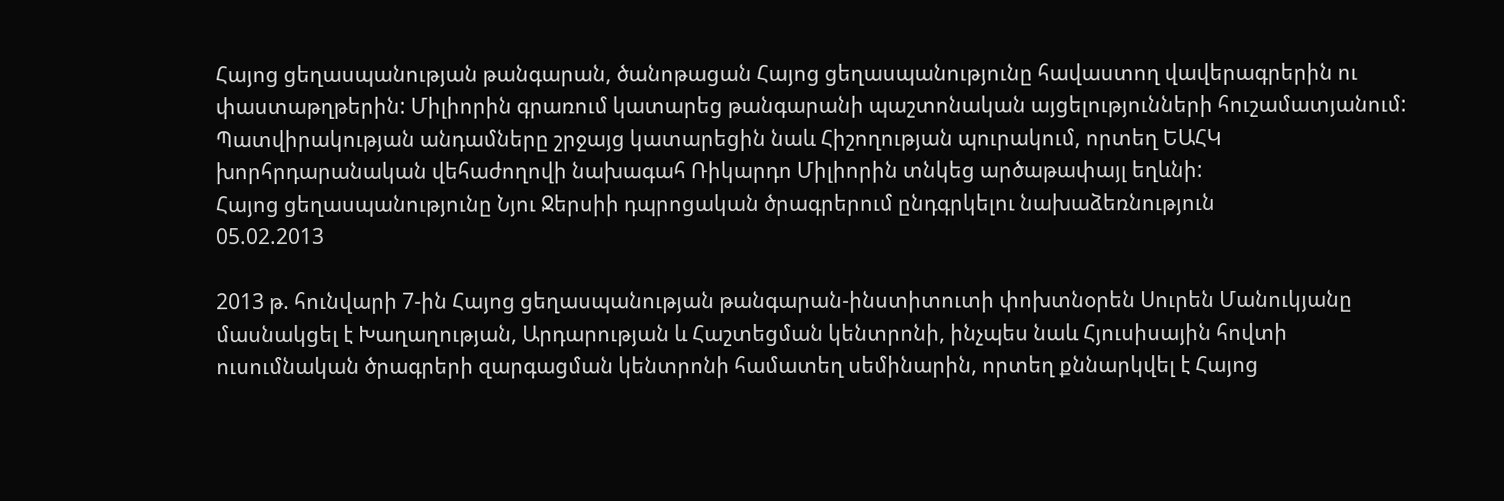Հայոց ցեղասպանության թանգարան, ծանոթացան Հայոց ցեղասպանությունը հավաստող վավերագրերին ու փաստաթղթերին: Միլիորին գրառում կատարեց թանգարանի պաշտոնական այցելությունների հուշամատյանում:
Պատվիրակության անդամները շրջայց կատարեցին նաև Հիշողության պուրակում, որտեղ ԵԱՀԿ խորհրդարանական վեհաժողովի նախագահ Ռիկարդո Միլիորին տնկեց արծաթափայլ եղևնի:
Հայոց ցեղասպանությունը Նյու Ջերսիի դպրոցական ծրագրերում ընդգրկելու նախաձեռնություն
05.02.2013

2013 թ. հունվարի 7-ին Հայոց ցեղասպանության թանգարան-ինստիտուտի փոխտնօրեն Սուրեն Մանուկյանը մասնակցել է Խաղաղության, Արդարության և Հաշտեցման կենտրոնի, ինչպես նաև Հյուսիսային հովտի ուսումնական ծրագրերի զարգացման կենտրոնի համատեղ սեմինարին, որտեղ քննարկվել է Հայոց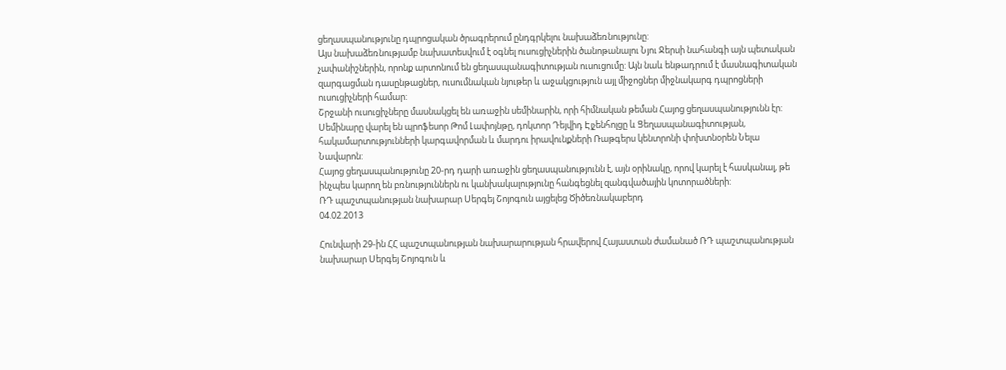ցեղասպանությունը դպրոցական ծրագրերում ընդգրկելու նախաձեռնությունը:
Այս նախաձեռնությամբ նախատեսվում է օգնել ուսուցիչներին ծանոթանալու Նյու Ջերսի նահանգի այն պետական չափանիշներին, որոնք արտոնում են ցեղասպանագիտության ուսուցումը: Այն նաև ենթադրում է մասնագիտական զարգացման դասընթացներ, ուսումնական նյութեր և աջակցություն այլ միջոցներ միջնակարգ դպրոցների ուսուցիչների համար:
Շրջանի ուսուցիչները մասնակցել են առաջին սեմինարին, որի հիմնական թեման Հայոց ցեղասպանությունն էր: Սեմինարը վարել են պրոֆեսոր Թոմ Լափոյնթը, դոկտոր Դեյվիդ Էյչենհոլցը և Ցեղասպանագիտության, հակամարտությունների կարգավորման և մարդու իրավունքների Ռաթգերս կենտրոնի փոխտնօրեն Նելա Նավարոն:
Հայոց ցեղասպանությունը 20-րդ դարի առաջին ցեղասպանությունն է, այն օրինակը, որով կարել է հասկանալ, թե ինչպես կարող են բռնություններն ու կանխակալությունը հանգեցնել զանգվածային կոտորածների:
ՌԴ պաշտպանության նախարար Սերգեյ Շոյոգուն այցելեց Ծիծեռնակաբերդ
04.02.2013

Հունվարի 29-ին ՀՀ պաշտպանության նախարարության հրավերով Հայաստան ժամանած ՌԴ պաշտպանության նախարար Սերգեյ Շոյոգուն և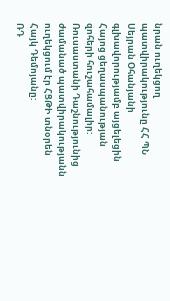նրան ուղեկցող պատվիրակությունը ՀՀ ՊՆ Սեյրան Օհանյանի գլխավորությամբ այցելեցին Հայոց ցեղասպանության զոհերի հուշահամալիր: Ռուսաստանի Դաշնությունից ժամանած պատվիրակությանն ուղեկցում էր ՀՑԹԻ տնօրեն Հայկ Դեմոյանը:
ՌԴ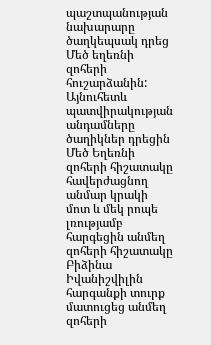պաշտպանության նախարարը ծաղկեպսակ դրեց Մեծ եղեռնի զոհերի հուշարձանին: Այնուհետև պատվիրակության անդամները ծաղիկներ դրեցին Մեծ Եղեռնի զոհերի հիշատակը հավերժացնող անմար կրակի մոտ և մեկ րոպե լռությամբ հարգեցին անմեղ զոհերի հիշատակը
Բիձինա Իվանիշվիլին հարգանքի տուրք մատուցեց անմեղ զոհերի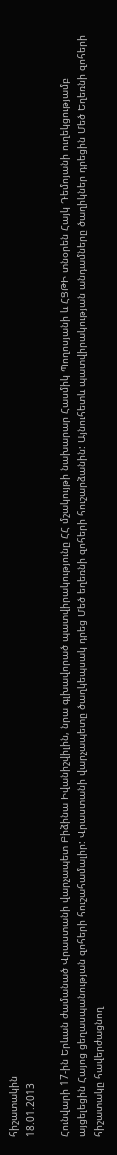հիշատակին
18.01.2013

Հունվարի 17-ին Երևան ժամանած Վրաստանի վարչապետ Բիձինա Իվանիշվիլին, նրա գլխավորած պատվիրակությունը ՀՀ մշակույթի նախարար Հասմիկ Պողոսյանի և ՀՑԹԻ տնօրեն Հայկ Դեմոյանի ուղեկցությամբ այցելեցին Հայոց ցեղասպանության զոհերի հուշահամալիր: Վրաստանի վարչապետը ծաղկեպսակ դրեց Մեծ եղեռնի զոհերի հուշարձանին: Այնուհետև պատվիրակության անդամները ծաղիկներ դրեցին Մեծ Եղեռնի զոհերի հիշատակը հավերժացնող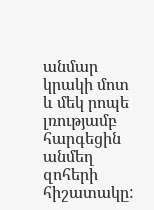անմար կրակի մոտ և մեկ րոպե լռությամբ հարգեցին անմեղ զոհերի հիշատակը: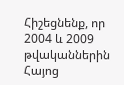Հիշեցնենք, որ 2004 և 2009 թվականներին Հայոց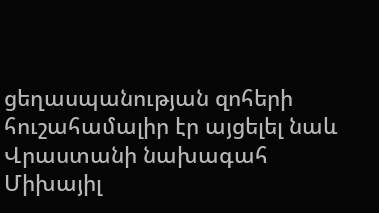ցեղասպանության զոհերի հուշահամալիր էր այցելել նաև Վրաստանի նախագահ Միխայիլ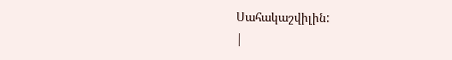Սահակաշվիլին:
|